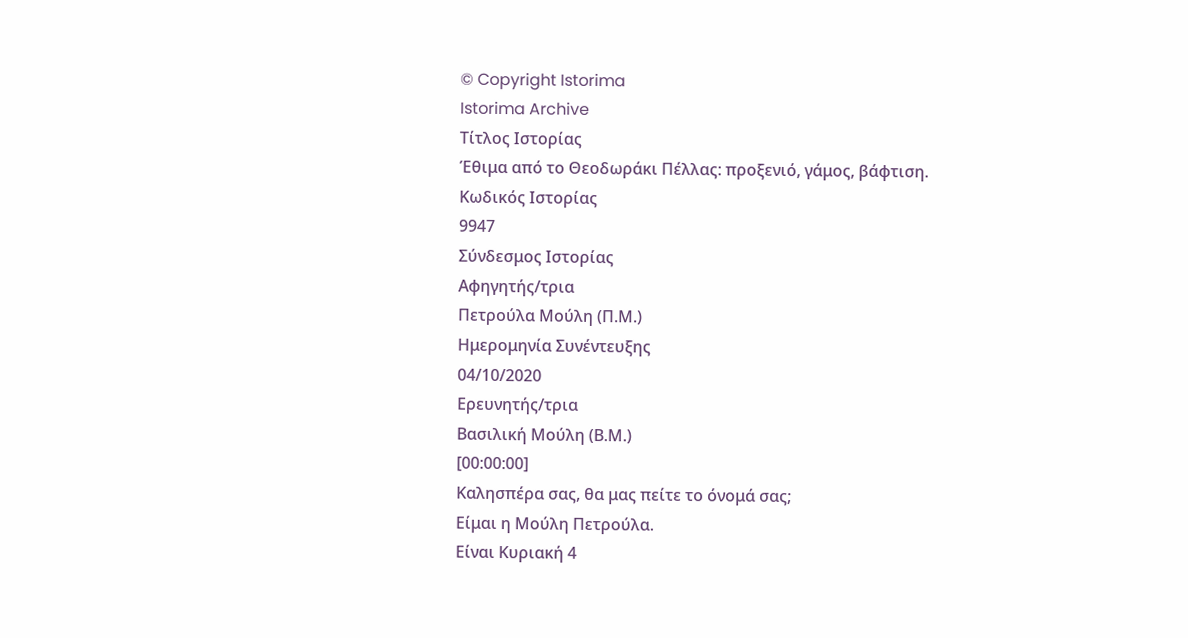© Copyright Istorima
Istorima Archive
Τίτλος Ιστορίας
Έθιμα από το Θεοδωράκι Πέλλας: προξενιό, γάμος, βάφτιση.
Κωδικός Ιστορίας
9947
Σύνδεσμος Ιστορίας
Αφηγητής/τρια
Πετρούλα Μούλη (Π.Μ.)
Ημερομηνία Συνέντευξης
04/10/2020
Ερευνητής/τρια
Βασιλική Μούλη (Β.Μ.)
[00:00:00]
Καλησπέρα σας, θα μας πείτε το όνομά σας;
Είμαι η Μούλη Πετρούλα.
Είναι Κυριακή 4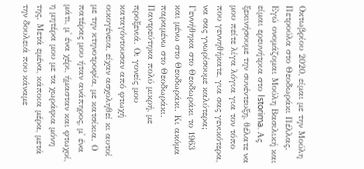Οκτωβρίου 2020, είμαι με την Μούλη Πετρούλα στο Θεοδωράκι Πέλλας. Εγώ ονομάζομαι Μούλη Βασιλική και είμαι ερευνήτρια στο Istorima. Ας ξεκινήσουμε την συνέντευξη, θέλατε να μου πείτε λίγα λόγια για τον τόπο που γεννηθήκατε, για σας γενικότερα, να σας γνωρίσουμε καλύτερα;
Γεννήθηκα στο Θεοδωράκι το 1963 και μένω στο Θεοδωράκι. Κι ακόμα παραμένω στο Θεοδωράκι. Παντρεύτηκα πολύ μικρή, με προξενιά. Οι γονείς μου καταγόντουσαν από φτωχή οικογένεια, είχαν ασχοληθεί κι αυτοί με την κτηνοτροφία, με κατσίκια. Ο πατέρας μου ήταν ανάπηρος, μ' ένα μάτι, μ' ένα χέρι, ήμασταν και φτωχοί, η μητέρα μου με τα χωράφια μόνη της. Μετά εμένα, κάποια μέρα, μετά την δουλειά που κάναμε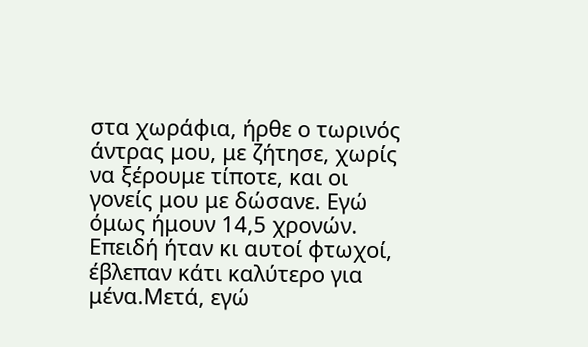στα χωράφια, ήρθε ο τωρινός άντρας μου, με ζήτησε, χωρίς να ξέρουμε τίποτε, και οι γονείς μου με δώσανε. Εγώ όμως ήμουν 14,5 χρονών. Επειδή ήταν κι αυτοί φτωχοί, έβλεπαν κάτι καλύτερο για μένα.Μετά, εγώ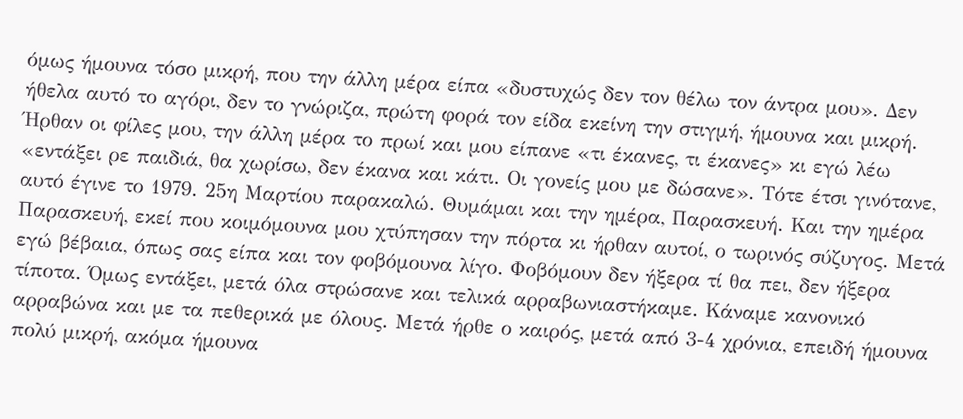όμως ήμουνα τόσο μικρή, που την άλλη μέρα είπα «δυστυχώς δεν τον θέλω τον άντρα μου». Δεν ήθελα αυτό το αγόρι, δεν το γνώριζα, πρώτη φορά τον είδα εκείνη την στιγμή, ήμουνα και μικρή. Ήρθαν οι φίλες μου, την άλλη μέρα το πρωί και μου είπανε «τι έκανες, τι έκανες» κι εγώ λέω «εντάξει ρε παιδιά, θα χωρίσω, δεν έκανα και κάτι. Οι γονείς μου με δώσανε». Τότε έτσι γινότανε, αυτό έγινε το 1979. 25η Μαρτίου παρακαλώ. Θυμάμαι και την ημέρα, Παρασκευή. Και την ημέρα Παρασκευή, εκεί που κοιμόμουνα μου χτύπησαν την πόρτα κι ήρθαν αυτοί, ο τωρινός σύζυγος. Μετά εγώ βέβαια, όπως σας είπα και τον φοβόμουνα λίγο. Φοβόμουν δεν ήξερα τί θα πει, δεν ήξερα τίποτα. Όμως εντάξει, μετά όλα στρώσανε και τελικά αρραβωνιαστήκαμε. Κάναμε κανονικό αρραβώνα και με τα πεθερικά με όλους. Μετά ήρθε ο καιρός, μετά από 3-4 χρόνια, επειδή ήμουνα πολύ μικρή, ακόμα ήμουνα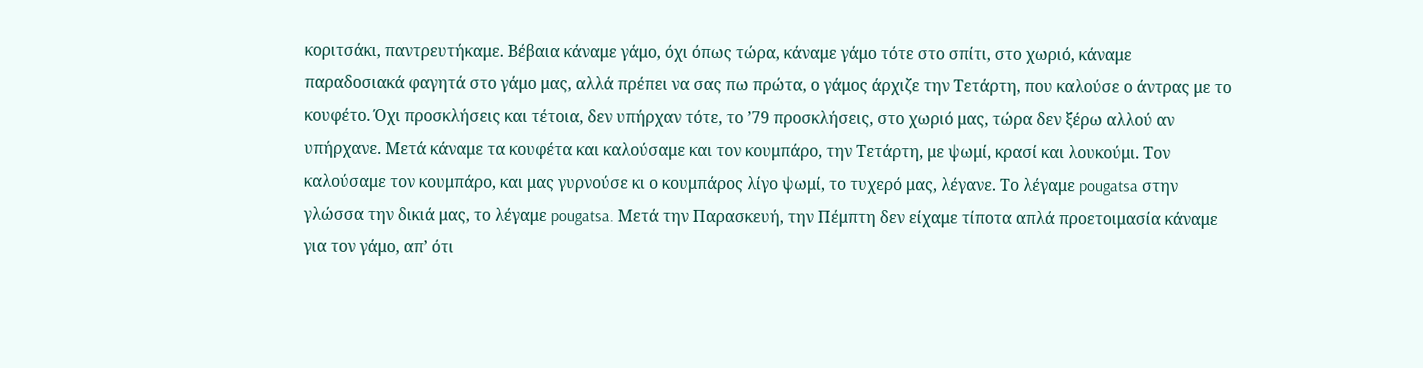κοριτσάκι, παντρευτήκαμε. Βέβαια κάναμε γάμο, όχι όπως τώρα, κάναμε γάμο τότε στο σπίτι, στο χωριό, κάναμε παραδοσιακά φαγητά στο γάμο μας, αλλά πρέπει να σας πω πρώτα, ο γάμος άρχιζε την Τετάρτη, που καλούσε ο άντρας με το κουφέτο. Όχι προσκλήσεις και τέτοια, δεν υπήρχαν τότε, το ’79 προσκλήσεις, στο χωριό μας, τώρα δεν ξέρω αλλού αν υπήρχανε. Μετά κάναμε τα κουφέτα και καλούσαμε και τον κουμπάρο, την Τετάρτη, με ψωμί, κρασί και λουκούμι. Τον καλούσαμε τον κουμπάρο, και μας γυρνούσε κι ο κουμπάρος λίγο ψωμί, το τυχερό μας, λέγανε. Το λέγαμε pougatsa στην γλώσσα την δικιά μας, το λέγαμε pougatsa. Μετά την Παρασκευή, την Πέμπτη δεν είχαμε τίποτα απλά προετοιμασία κάναμε για τον γάμο, απ’ ότι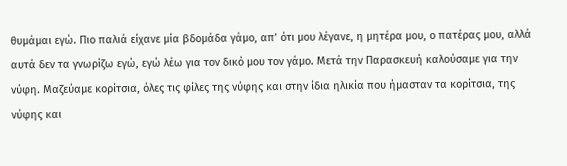θυμάμαι εγώ. Πιο παλιά είχανε μία βδομάδα γάμο, απ’ ότι μου λέγανε, η μητέρα μου, ο πατέρας μου, αλλά αυτά δεν τα γνωρίζω εγώ, εγώ λέω για τον δικό μου τον γάμο. Μετά την Παρασκευή καλούσαμε για την νύφη. Μαζεύαμε κορίτσια, όλες τις φίλες της νύφης και στην ίδια ηλικία που ήμασταν τα κορίτσια, της νύφης και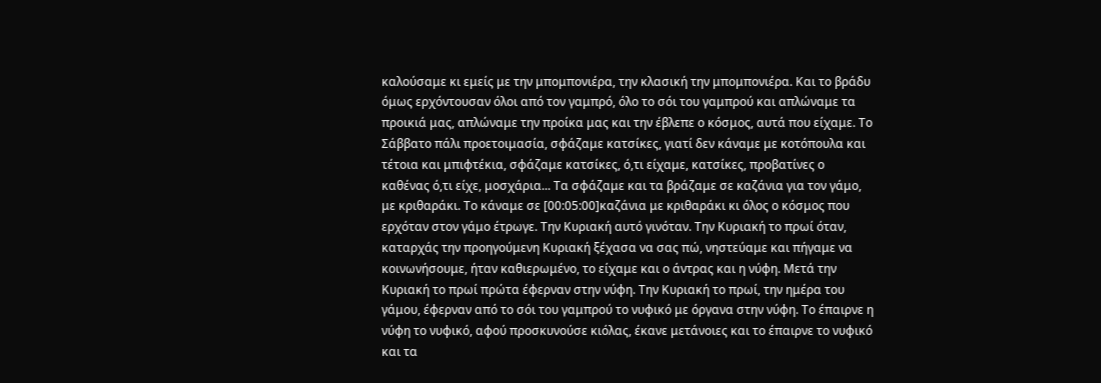καλούσαμε κι εμείς με την μπομπονιέρα, την κλασική την μπομπονιέρα. Και το βράδυ όμως ερχόντουσαν όλοι από τον γαμπρό, όλο το σόι του γαμπρού και απλώναμε τα προικιά μας, απλώναμε την προίκα μας και την έβλεπε ο κόσμος, αυτά που είχαμε. Το Σάββατο πάλι προετοιμασία, σφάζαμε κατσίκες, γιατί δεν κάναμε με κοτόπουλα και τέτοια και μπιφτέκια, σφάζαμε κατσίκες, ό,τι είχαμε, κατσίκες, προβατίνες ο καθένας ό,τι είχε, μοσχάρια... Τα σφάζαμε και τα βράζαμε σε καζάνια για τον γάμο, με κριθαράκι. Το κάναμε σε [00:05:00]καζάνια με κριθαράκι κι όλος ο κόσμος που ερχόταν στον γάμο έτρωγε. Την Κυριακή αυτό γινόταν. Την Κυριακή το πρωί όταν, καταρχάς την προηγούμενη Κυριακή ξέχασα να σας πώ, νηστεύαμε και πήγαμε να κοινωνήσουμε, ήταν καθιερωμένο, το είχαμε και ο άντρας και η νύφη. Μετά την Κυριακή το πρωί πρώτα έφερναν στην νύφη. Την Κυριακή το πρωί, την ημέρα του γάμου, έφερναν από το σόι του γαμπρού το νυφικό με όργανα στην νύφη. Το έπαιρνε η νύφη το νυφικό, αφού προσκυνούσε κιόλας, έκανε μετάνοιες και το έπαιρνε το νυφικό και τα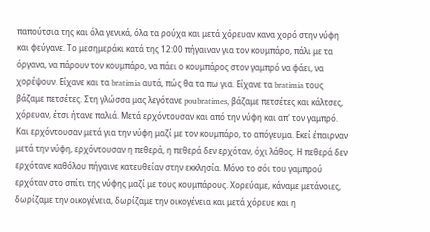παπούτσια της και όλα γενικά, όλα τα ρούχα και μετά χόρευαν κανα χορό στην νύφη και φεύγανε. Το μεσημεράκι κατά της 12:00 πήγαιναν για τον κουμπάρο, πάλι με τα όργανα, να πάρουν τον κουμπάρο, να πάει ο κουμπάρος στον γαμπρό να φάει, να χορέψουν. Είχανε και τα bratimia αυτά, πώς θα τα πω για. Είχανε τα bratimia τους βάζαμε πετσέτες. Στη γλώσσα μας λεγότανε poubratimes, βάζαμε πετσέτες και κάλτσες, χόρευαν, έτσι ήτανε παλιά. Μετά ερχόντουσαν και από την νύφη και απ' τον γαμπρό. Και ερχόντουσαν μετά για την νύφη μαζί με τον κουμπάρο, το απόγευμα. Εκεί έπαιρναν μετά την νύφη, ερχόντουσαν η πεθερά, η πεθερά δεν ερχόταν, όχι λάθος. Η πεθερά δεν ερχότανε καθόλου πήγαινε κατευθείαν στην εκκλησία. Μόνο το σόι του γαμπρού ερχόταν στο σπίτι της νύφης μαζί με τους κουμπάρους. Χορεύαμε, κάναμε μετάνοιες, δωρίζαμε την οικογένεια, δωρίζαμε την οικογένεια και μετά χόρευε και η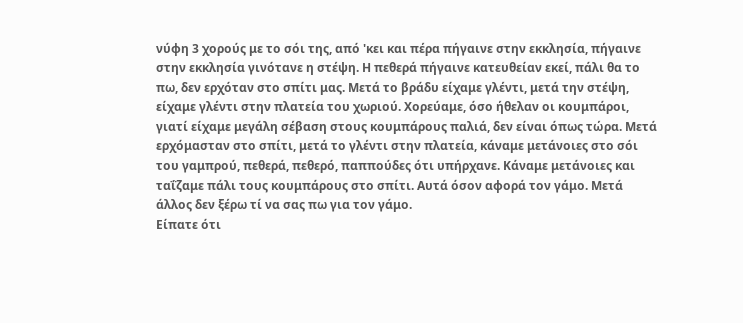νύφη 3 χορούς με το σόι της, από 'κει και πέρα πήγαινε στην εκκλησία, πήγαινε στην εκκλησία γινότανε η στέψη. Η πεθερά πήγαινε κατευθείαν εκεί, πάλι θα το πω, δεν ερχόταν στο σπίτι μας. Μετά το βράδυ είχαμε γλέντι, μετά την στέψη, είχαμε γλέντι στην πλατεία του χωριού. Χορεύαμε, όσο ήθελαν οι κουμπάροι, γιατί είχαμε μεγάλη σέβαση στους κουμπάρους παλιά, δεν είναι όπως τώρα. Μετά ερχόμασταν στο σπίτι, μετά το γλέντι στην πλατεία, κάναμε μετάνοιες στο σόι του γαμπρού, πεθερά, πεθερό, παππούδες ότι υπήρχανε. Κάναμε μετάνοιες και ταΐζαμε πάλι τους κουμπάρους στο σπίτι. Αυτά όσον αφορά τον γάμο. Μετά άλλος δεν ξέρω τί να σας πω για τον γάμο.
Είπατε ότι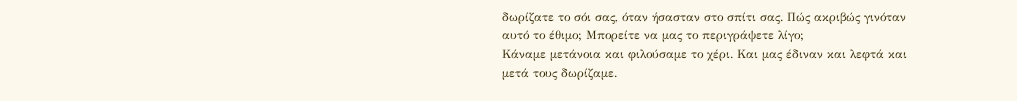δωρίζατε το σόι σας, όταν ήσασταν στο σπίτι σας. Πώς ακριβώς γινόταν αυτό το έθιμο; Μπορείτε να μας το περιγράψετε λίγο;
Κάναμε μετάνοια και φιλούσαμε το χέρι. Και μας έδιναν και λεφτά και μετά τους δωρίζαμε.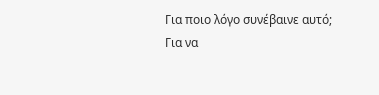Για ποιο λόγο συνέβαινε αυτό;
Για να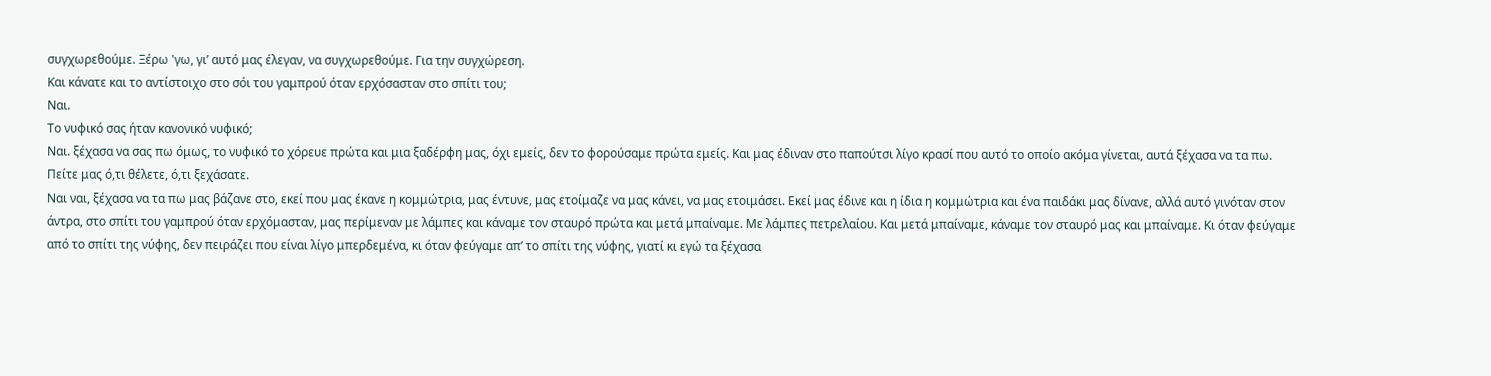συγχωρεθούμε. Ξέρω 'γω, γι’ αυτό μας έλεγαν, να συγχωρεθούμε. Για την συγχώρεση.
Και κάνατε και το αντίστοιχο στο σόι του γαμπρού όταν ερχόσασταν στο σπίτι του;
Ναι.
Το νυφικό σας ήταν κανονικό νυφικό;
Ναι. ξέχασα να σας πω όμως, το νυφικό το χόρευε πρώτα και μια ξαδέρφη μας, όχι εμείς, δεν το φορούσαμε πρώτα εμείς. Και μας έδιναν στο παπούτσι λίγο κρασί που αυτό το οποίο ακόμα γίνεται, αυτά ξέχασα να τα πω.
Πείτε μας ό,τι θέλετε, ό,τι ξεχάσατε.
Ναι ναι, ξέχασα να τα πω μας βάζανε στο, εκεί που μας έκανε η κομμώτρια, μας έντυνε, μας ετοίμαζε να μας κάνει, να μας ετοιμάσει. Εκεί μας έδινε και η ίδια η κομμώτρια και ένα παιδάκι μας δίνανε, αλλά αυτό γινόταν στον άντρα, στο σπίτι του γαμπρού όταν ερχόμασταν, μας περίμεναν με λάμπες και κάναμε τον σταυρό πρώτα και μετά μπαίναμε. Με λάμπες πετρελαίου. Και μετά μπαίναμε, κάναμε τον σταυρό μας και μπαίναμε. Κι όταν φεύγαμε από το σπίτι της νύφης, δεν πειράζει που είναι λίγο μπερδεμένα, κι όταν φεύγαμε απ’ το σπίτι της νύφης, γιατί κι εγώ τα ξέχασα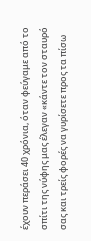έχουν περάσει 40 χρόνια, όταν φεύγαμε από το σπίτι της νύφης μας έλεγαν «κάντε τον σταυρό σας και τρείς φορές να γυρίσετε προς τα πίσω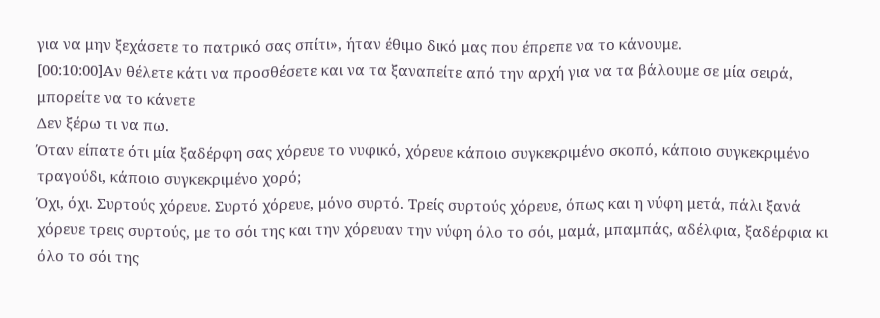για να μην ξεχάσετε το πατρικό σας σπίτι», ήταν έθιμο δικό μας που έπρεπε να το κάνουμε.
[00:10:00]Αν θέλετε κάτι να προσθέσετε και να τα ξαναπείτε από την αρχή για να τα βάλουμε σε μία σειρά, μπορείτε να το κάνετε
Δεν ξέρω τι να πω.
Όταν είπατε ότι μία ξαδέρφη σας χόρευε το νυφικό, χόρευε κάποιο συγκεκριμένο σκοπό, κάποιο συγκεκριμένο τραγούδι, κάποιο συγκεκριμένο χορό;
Όχι, όχι. Συρτούς χόρευε. Συρτό χόρευε, μόνο συρτό. Τρείς συρτούς χόρευε, όπως και η νύφη μετά, πάλι ξανά χόρευε τρεις συρτούς, με το σόι της και την χόρευαν την νύφη όλο το σόι, μαμά, μπαμπάς, αδέλφια, ξαδέρφια κι όλο το σόι της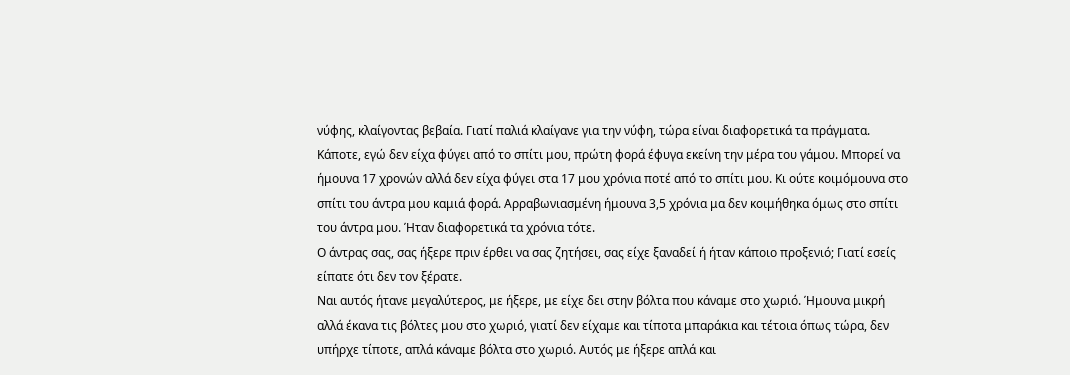νύφης, κλαίγοντας βεβαία. Γιατί παλιά κλαίγανε για την νύφη, τώρα είναι διαφορετικά τα πράγματα. Κάποτε, εγώ δεν είχα φύγει από το σπίτι μου, πρώτη φορά έφυγα εκείνη την μέρα του γάμου. Μπορεί να ήμουνα 17 χρονών αλλά δεν είχα φύγει στα 17 μου χρόνια ποτέ από το σπίτι μου. Κι ούτε κοιμόμουνα στο σπίτι του άντρα μου καμιά φορά. Αρραβωνιασμένη ήμουνα 3,5 χρόνια μα δεν κοιμήθηκα όμως στο σπίτι του άντρα μου. Ήταν διαφορετικά τα χρόνια τότε.
Ο άντρας σας, σας ήξερε πριν έρθει να σας ζητήσει, σας είχε ξαναδεί ή ήταν κάποιο προξενιό; Γιατί εσείς είπατε ότι δεν τον ξέρατε.
Ναι αυτός ήτανε μεγαλύτερος, με ήξερε, με είχε δει στην βόλτα που κάναμε στο χωριό. Ήμουνα μικρή αλλά έκανα τις βόλτες μου στο χωριό, γιατί δεν είχαμε και τίποτα μπαράκια και τέτοια όπως τώρα, δεν υπήρχε τίποτε, απλά κάναμε βόλτα στο χωριό. Αυτός με ήξερε απλά και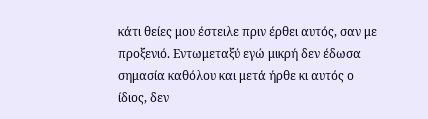κάτι θείες μου έστειλε πριν έρθει αυτός, σαν με προξενιό. Εντωμεταξύ εγώ μικρή δεν έδωσα σημασία καθόλου και μετά ήρθε κι αυτός ο ίδιος, δεν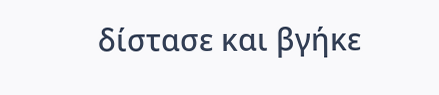δίστασε και βγήκε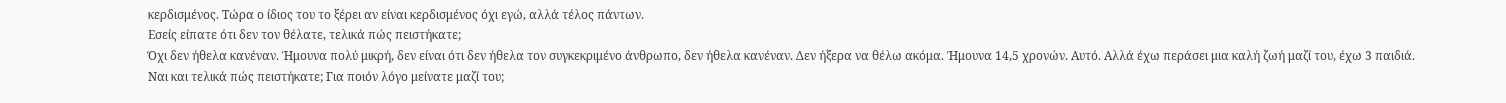κερδισμένος. Τώρα ο ίδιος του το ξέρει αν είναι κερδισμένος όχι εγώ, αλλά τέλος πάντων.
Εσείς είπατε ότι δεν τον θέλατε, τελικά πώς πειστήκατε;
Όχι δεν ήθελα κανέναν. Ήμουνα πολύ μικρή, δεν είναι ότι δεν ήθελα τον συγκεκριμένο άνθρωπο, δεν ήθελα κανέναν. Δεν ήξερα να θέλω ακόμα. Ήμουνα 14,5 χρονών. Αυτό. Αλλά έχω περάσει μια καλή ζωή μαζί του, έχω 3 παιδιά.
Ναι και τελικά πώς πειστήκατε; Για ποιόν λόγο μείνατε μαζί του;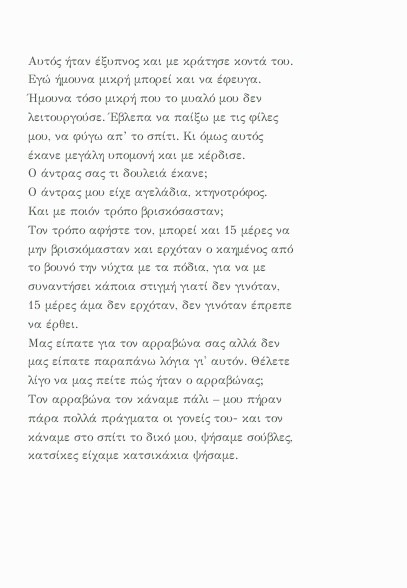Αυτός ήταν έξυπνος και με κράτησε κοντά του. Εγώ ήμουνα μικρή μπορεί και να έφευγα. Ήμουνα τόσο μικρή που το μυαλό μου δεν λειτουργούσε. Έβλεπα να παίξω με τις φίλες μου, να φύγω απ’ το σπίτι. Κι όμως αυτός έκανε μεγάλη υπομονή και με κέρδισε.
Ο άντρας σας τι δουλειά έκανε;
Ο άντρας μου είχε αγελάδια, κτηνοτρόφος.
Και με ποιόν τρόπο βρισκόσασταν;
Τον τρόπο αφήστε τον, μπορεί και 15 μέρες να μην βρισκόμασταν και ερχόταν ο καημένος από το βουνό την νύχτα με τα πόδια, για να με συναντήσει κάποια στιγμή γιατί δεν γινόταν, 15 μέρες άμα δεν ερχόταν, δεν γινόταν έπρεπε να έρθει.
Μας είπατε για τον αρραβώνα σας αλλά δεν μας είπατε παραπάνω λόγια γι' αυτόν. Θέλετε λίγο να μας πείτε πώς ήταν ο αρραβώνας;
Τον αρραβώνα τον κάναμε πάλι – μου πήραν πάρα πολλά πράγματα οι γονείς του- και τον κάναμε στο σπίτι το δικό μου, ψήσαμε σούβλες, κατσίκες είχαμε κατσικάκια ψήσαμε.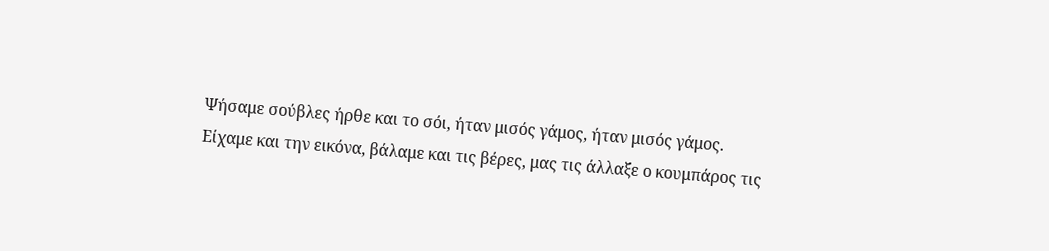Ψήσαμε σούβλες ήρθε και το σόι, ήταν μισός γάμος, ήταν μισός γάμος. Είχαμε και την εικόνα, βάλαμε και τις βέρες, μας τις άλλαξε ο κουμπάρος τις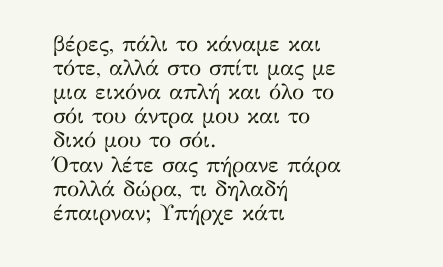βέρες, πάλι το κάναμε και τότε, αλλά στο σπίτι μας με μια εικόνα απλή και όλο το σόι του άντρα μου και το δικό μου το σόι.
Όταν λέτε σας πήρανε πάρα πολλά δώρα, τι δηλαδή έπαιρναν; Υπήρχε κάτι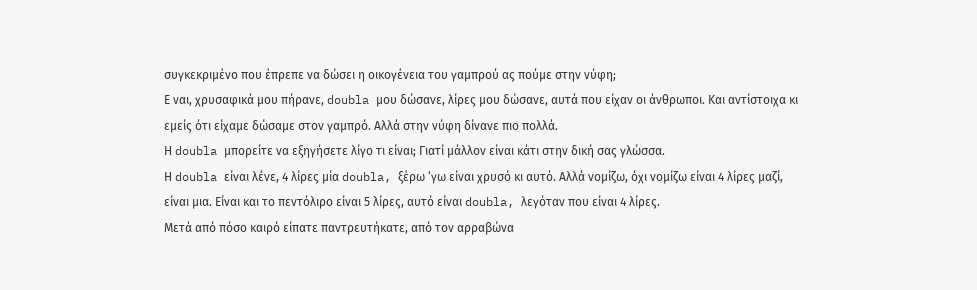συγκεκριμένο που έπρεπε να δώσει η οικογένεια του γαμπρού ας πούμε στην νύφη;
Ε ναι, χρυσαφικά μου πήρανε, doubla μου δώσανε, λίρες μου δώσανε, αυτά που είχαν οι άνθρωποι. Και αντίστοιχα κι εμείς ότι είχαμε δώσαμε στον γαμπρό. Αλλά στην νύφη δίνανε πιο πολλά.
Η doubla μπορείτε να εξηγήσετε λίγο τι είναι; Γιατί μάλλον είναι κάτι στην δική σας γλώσσα.
Η doubla είναι λένε, 4 λίρες μία doubla, ξέρω ‘γω είναι χρυσό κι αυτό. Αλλά νομίζω, όχι νομίζω είναι 4 λίρες μαζί, είναι μια. Είναι και το πεντόλιρο είναι 5 λίρες, αυτό είναι doubla, λεγόταν που είναι 4 λίρες.
Μετά από πόσο καιρό είπατε παντρευτήκατε, από τον αρραβώνα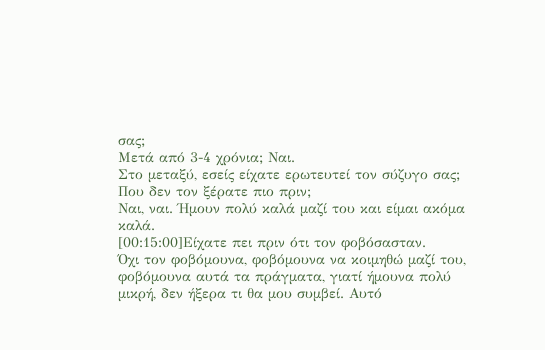σας;
Μετά από 3-4 χρόνια; Ναι.
Στο μεταξύ, εσείς είχατε ερωτευτεί τον σύζυγο σας; Που δεν τον ξέρατε πιο πριν;
Ναι, ναι. Ήμουν πολύ καλά μαζί του και είμαι ακόμα καλά.
[00:15:00]Είχατε πει πριν ότι τον φοβόσασταν.
Όχι τον φοβόμουνα, φοβόμουνα να κοιμηθώ μαζί του, φοβόμουνα αυτά τα πράγματα, γιατί ήμουνα πολύ μικρή, δεν ήξερα τι θα μου συμβεί. Αυτό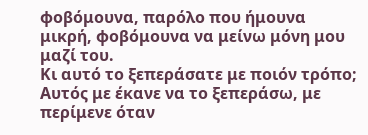φοβόμουνα, παρόλο που ήμουνα μικρή, φοβόμουνα να μείνω μόνη μου μαζί του.
Κι αυτό το ξεπεράσατε με ποιόν τρόπο;
Αυτός με έκανε να το ξεπεράσω, με περίμενε όταν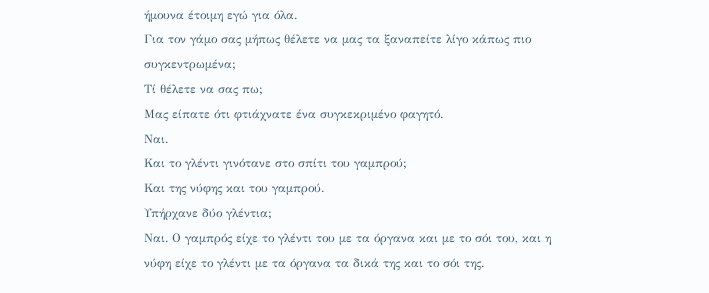ήμουνα έτοιμη εγώ για όλα.
Για τον γάμο σας μήπως θέλετε να μας τα ξαναπείτε λίγο κάπως πιο συγκεντρωμένα;
Τί θέλετε να σας πω;
Μας είπατε ότι φτιάχνατε ένα συγκεκριμένο φαγητό.
Ναι.
Και το γλέντι γινότανε στο σπίτι του γαμπρού;
Και της νύφης και του γαμπρού.
Υπήρχανε δύο γλέντια;
Ναι. Ο γαμπρός είχε το γλέντι του με τα όργανα και με το σόι του, και η νύφη είχε το γλέντι με τα όργανα τα δικά της και το σόι της.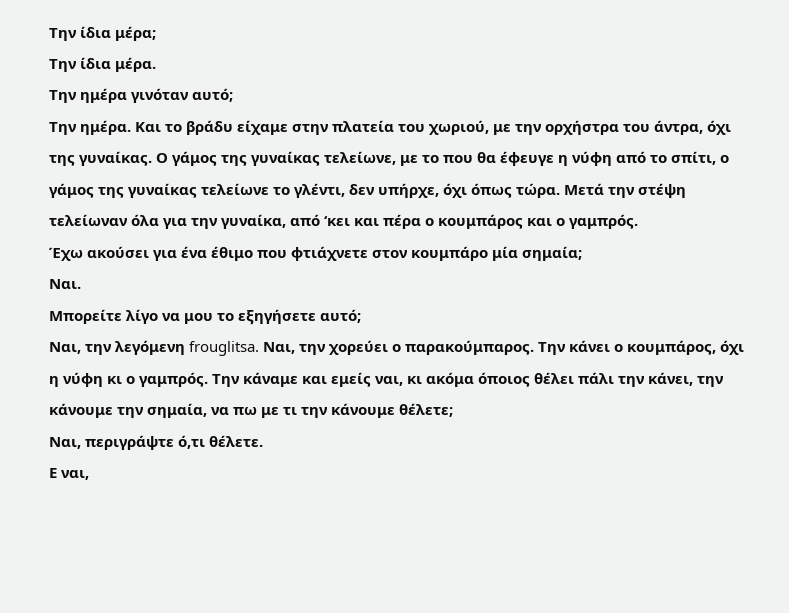Την ίδια μέρα;
Την ίδια μέρα.
Την ημέρα γινόταν αυτό;
Την ημέρα. Και το βράδυ είχαμε στην πλατεία του χωριού, με την ορχήστρα του άντρα, όχι της γυναίκας. Ο γάμος της γυναίκας τελείωνε, με το που θα έφευγε η νύφη από το σπίτι, ο γάμος της γυναίκας τελείωνε το γλέντι, δεν υπήρχε, όχι όπως τώρα. Μετά την στέψη τελείωναν όλα για την γυναίκα, από ‘κει και πέρα ο κουμπάρος και ο γαμπρός.
Έχω ακούσει για ένα έθιμο που φτιάχνετε στον κουμπάρο μία σημαία;
Ναι.
Μπορείτε λίγο να μου το εξηγήσετε αυτό;
Ναι, την λεγόμενη frouglitsa. Ναι, την χορεύει ο παρακούμπαρος. Την κάνει ο κουμπάρος, όχι η νύφη κι ο γαμπρός. Την κάναμε και εμείς ναι, κι ακόμα όποιος θέλει πάλι την κάνει, την κάνουμε την σημαία, να πω με τι την κάνουμε θέλετε;
Ναι, περιγράψτε ό,τι θέλετε.
Ε ναι,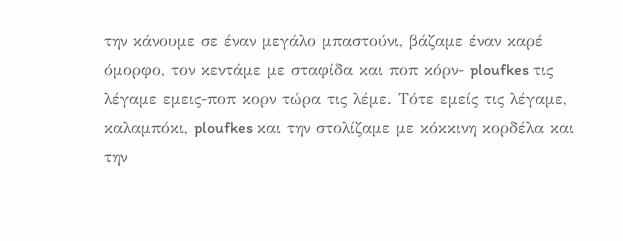την κάνουμε σε έναν μεγάλο μπαστούνι, βάζαμε έναν καρέ όμορφο, τον κεντάμε με σταφίδα και ποπ κόρν- ploufkes τις λέγαμε εμεις-ποπ κορν τώρα τις λέμε. Τότε εμείς τις λέγαμε, καλαμπόκι, ploufkes και την στολίζαμε με κόκκινη κορδέλα και την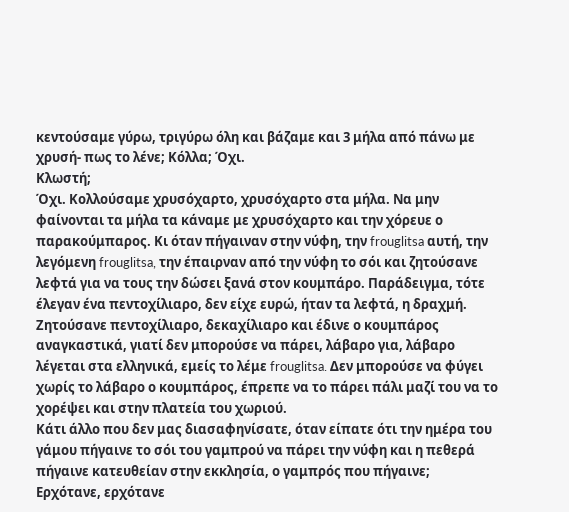κεντούσαμε γύρω, τριγύρω όλη και βάζαμε και 3 μήλα από πάνω με χρυσή- πως το λένε; Κόλλα; Όχι.
Κλωστή;
Όχι. Κολλούσαμε χρυσόχαρτο, χρυσόχαρτο στα μήλα. Να μην φαίνονται τα μήλα τα κάναμε με χρυσόχαρτο και την χόρευε ο παρακούμπαρος. Κι όταν πήγαιναν στην νύφη, την frouglitsa αυτή, την λεγόμενη frouglitsa, την έπαιρναν από την νύφη το σόι και ζητούσανε λεφτά για να τους την δώσει ξανά στον κουμπάρο. Παράδειγμα, τότε έλεγαν ένα πεντοχίλιαρο, δεν είχε ευρώ, ήταν τα λεφτά, η δραχμή. Ζητούσανε πεντοχίλιαρο, δεκαχίλιαρο και έδινε ο κουμπάρος αναγκαστικά, γιατί δεν μπορούσε να πάρει, λάβαρο για, λάβαρο λέγεται στα ελληνικά, εμείς το λέμε frouglitsa. Δεν μπορούσε να φύγει χωρίς το λάβαρο ο κουμπάρος, έπρεπε να το πάρει πάλι μαζί του να το χορέψει και στην πλατεία του χωριού.
Κάτι άλλο που δεν μας διασαφηνίσατε, όταν είπατε ότι την ημέρα του γάμου πήγαινε το σόι του γαμπρού να πάρει την νύφη και η πεθερά πήγαινε κατευθείαν στην εκκλησία, ο γαμπρός που πήγαινε;
Ερχότανε, ερχότανε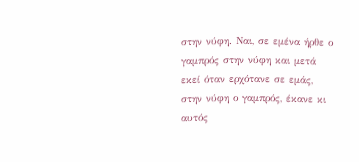στην νύφη. Ναι, σε εμένα ήρθε ο γαμπρός στην νύφη και μετά εκεί όταν ερχότανε σε εμάς, στην νύφη ο γαμπρός, έκανε κι αυτός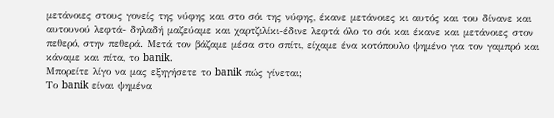μετάνοιες στους γονείς της νύφης και στο σόι της νύφης, έκανε μετάνοιες κι αυτός και του δίνανε και αυτουνού λεφτά- δηλαδή μαζεύαμε και χαρτζιλίκι-έδινε λεφτά όλο το σόι και έκανε και μετάνοιες στον πεθερό, στην πεθερά. Μετά τον βάζαμε μέσα στο σπίτι, είχαμε ένα κοτόπουλο ψημένο για τον γαμπρό και κάναμε και πίτα, το banik.
Μπορείτε λίγο να μας εξηγήσετε το banik πώς γίνεται;
Το banik είναι ψημένα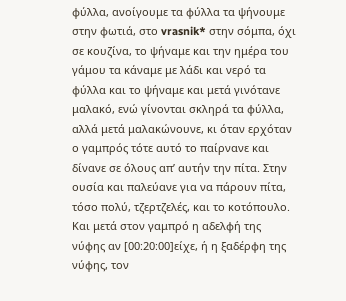φύλλα, ανοίγουμε τα φύλλα τα ψήνουμε στην φωτιά, στο vrasnik* στην σόμπα, όχι σε κουζίνα, το ψήναμε και την ημέρα του γάμου τα κάναμε με λάδι και νερό τα φύλλα και το ψήναμε και μετά γινότανε μαλακό, ενώ γίνονται σκληρά τα φύλλα, αλλά μετά μαλακώνουνε, κι όταν ερχόταν ο γαμπρός τότε αυτό το παίρνανε και δίνανε σε όλους απ’ αυτήν την πίτα. Στην ουσία και παλεύανε για να πάρουν πίτα, τόσο πολύ, τζερτζελές, και το κοτόπουλο. Και μετά στον γαμπρό η αδελφή της νύφης αν [00:20:00]είχε, ή η ξαδέρφη της νύφης, τον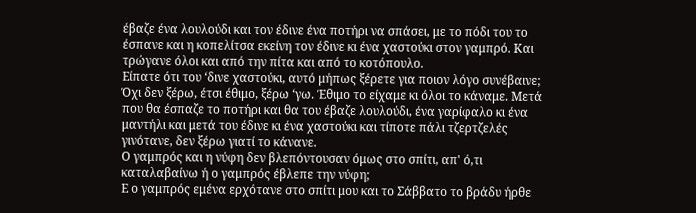έβαζε ένα λουλούδι και τον έδινε ένα ποτήρι να σπάσει, με το πόδι του το έσπανε και η κοπελίτσα εκείνη τον έδινε κι ένα χαστούκι στον γαμπρό. Και τρώγανε όλοι και από την πίτα και από το κοτόπουλο.
Είπατε ότι του ‘δινε χαστούκι, αυτό μήπως ξέρετε για ποιον λόγο συνέβαινε;
Όχι δεν ξέρω, έτσι έθιμο, ξέρω ‘γω. Έθιμο το είχαμε κι όλοι το κάναμε. Μετά που θα έσπαζε το ποτήρι και θα του έβαζε λουλούδι, ένα γαρίφαλο κι ένα μαντήλι και μετά του έδινε κι ένα χαστούκι και τίποτε πάλι τζερτζελές γινότανε, δεν ξέρω γιατί το κάνανε.
Ο γαμπρός και η νύφη δεν βλεπόντουσαν όμως στο σπίτι, απ' ό,τι καταλαβαίνω ή ο γαμπρός έβλεπε την νύφη;
Ε ο γαμπρός εμένα ερχότανε στο σπίτι μου και το Σάββατο το βράδυ ήρθε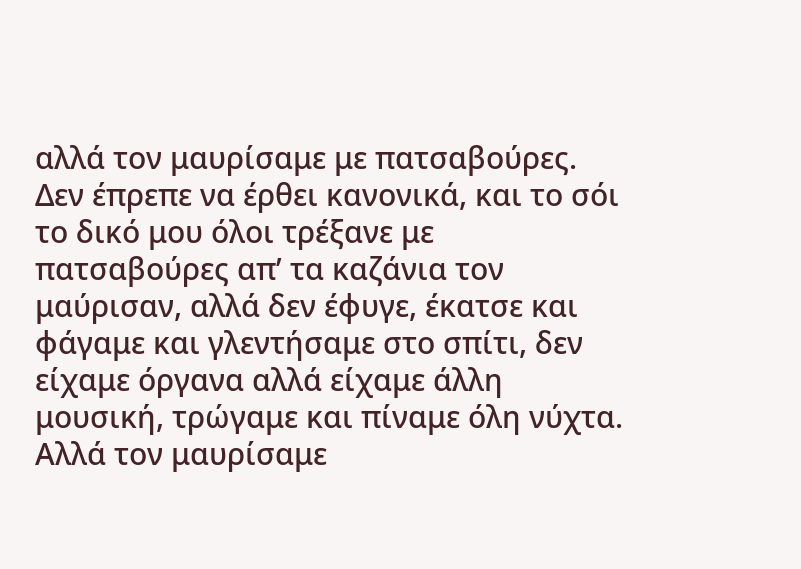αλλά τον μαυρίσαμε με πατσαβούρες. Δεν έπρεπε να έρθει κανονικά, και το σόι το δικό μου όλοι τρέξανε με πατσαβούρες απ’ τα καζάνια τον μαύρισαν, αλλά δεν έφυγε, έκατσε και φάγαμε και γλεντήσαμε στο σπίτι, δεν είχαμε όργανα αλλά είχαμε άλλη μουσική, τρώγαμε και πίναμε όλη νύχτα. Αλλά τον μαυρίσαμε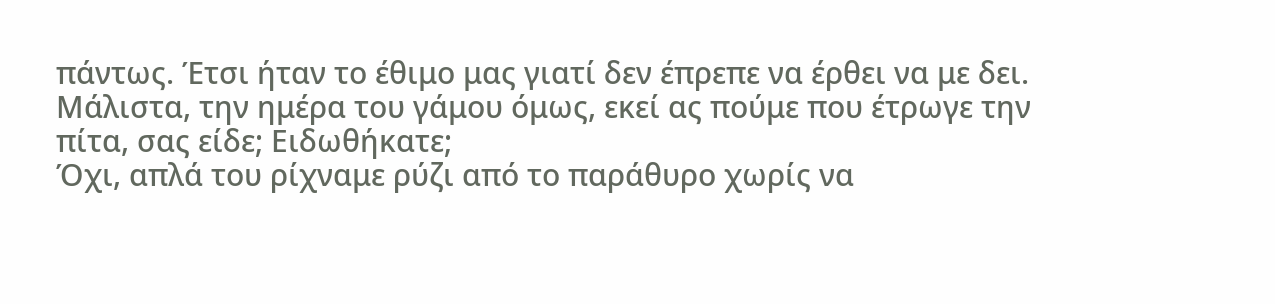πάντως. Έτσι ήταν το έθιμο μας γιατί δεν έπρεπε να έρθει να με δει.
Μάλιστα, την ημέρα του γάμου όμως, εκεί ας πούμε που έτρωγε την πίτα, σας είδε; Ειδωθήκατε;
Όχι, απλά του ρίχναμε ρύζι από το παράθυρο χωρίς να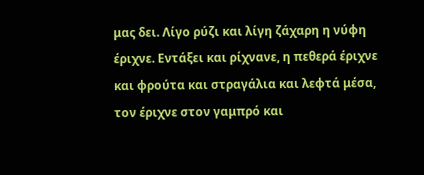μας δει. Λίγο ρύζι και λίγη ζάχαρη η νύφη έριχνε. Εντάξει και ρίχνανε, η πεθερά έριχνε και φρούτα και στραγάλια και λεφτά μέσα, τον έριχνε στον γαμπρό και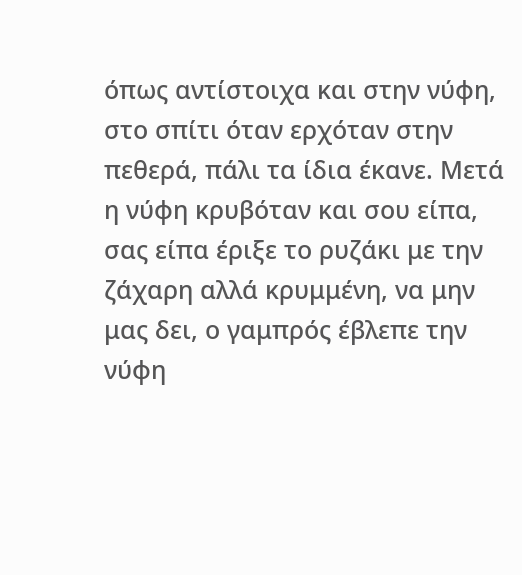όπως αντίστοιχα και στην νύφη, στο σπίτι όταν ερχόταν στην πεθερά, πάλι τα ίδια έκανε. Μετά η νύφη κρυβόταν και σου είπα, σας είπα έριξε το ρυζάκι με την ζάχαρη αλλά κρυμμένη, να μην μας δει, ο γαμπρός έβλεπε την νύφη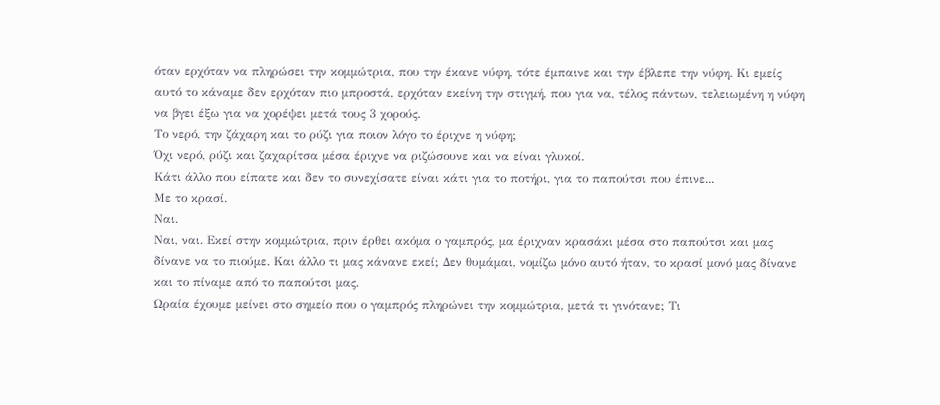όταν ερχόταν να πληρώσει την κομμώτρια, που την έκανε νύφη, τότε έμπαινε και την έβλεπε την νύφη. Κι εμείς αυτό το κάναμε δεν ερχόταν πιο μπροστά, ερχόταν εκείνη την στιγμή, που για να, τέλος πάντων, τελειωμένη η νύφη να βγει έξω για να χορέψει μετά τους 3 χορούς.
Το νερό, την ζάχαρη και το ρύζι για ποιον λόγο το έριχνε η νύφη;
Όχι νερό, ρύζι και ζαχαρίτσα μέσα έριχνε να ριζώσουνε και να είναι γλυκοί.
Κάτι άλλο που είπατε και δεν το συνεχίσατε είναι κάτι για το ποτήρι, για το παπούτσι που έπινε...
Με το κρασί.
Ναι.
Ναι, ναι. Εκεί στην κομμώτρια, πριν έρθει ακόμα ο γαμπρός, μα έριχναν κρασάκι μέσα στο παπούτσι και μας δίνανε να το πιούμε. Και άλλο τι μας κάνανε εκεί; Δεν θυμάμαι, νομίζω μόνο αυτό ήταν, το κρασί μονό μας δίνανε και το πίναμε από το παπούτσι μας.
Ωραία έχουμε μείνει στο σημείο που ο γαμπρός πληρώνει την κομμώτρια, μετά τι γινότανε; Τι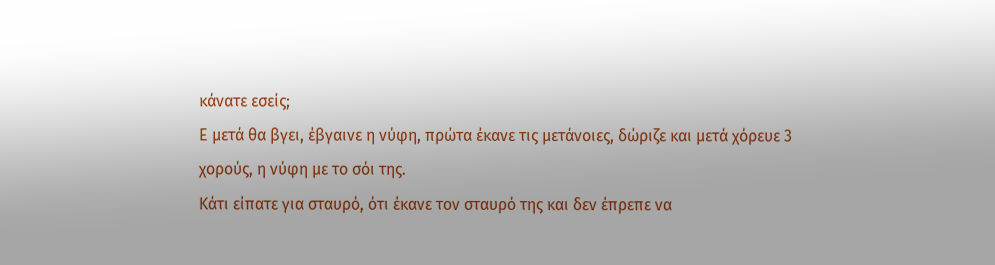κάνατε εσείς;
Ε μετά θα βγει, έβγαινε η νύφη, πρώτα έκανε τις μετάνοιες, δώριζε και μετά χόρευε 3 χορούς, η νύφη με το σόι της.
Κάτι είπατε για σταυρό, ότι έκανε τον σταυρό της και δεν έπρεπε να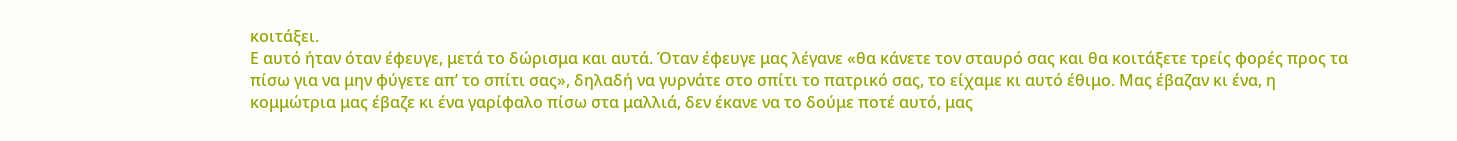κοιτάξει.
Ε αυτό ήταν όταν έφευγε, μετά το δώρισμα και αυτά. Όταν έφευγε μας λέγανε «θα κάνετε τον σταυρό σας και θα κοιτάξετε τρείς φορές προς τα πίσω για να μην φύγετε απ’ το σπίτι σας», δηλαδή να γυρνάτε στο σπίτι το πατρικό σας, το είχαμε κι αυτό έθιμο. Μας έβαζαν κι ένα, η κομμώτρια μας έβαζε κι ένα γαρίφαλο πίσω στα μαλλιά, δεν έκανε να το δούμε ποτέ αυτό, μας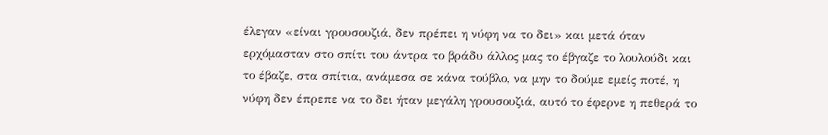έλεγαν «είναι γρουσουζιά, δεν πρέπει η νύφη να το δει» και μετά όταν ερχόμασταν στο σπίτι του άντρα το βράδυ άλλος μας το έβγαζε το λουλούδι και το έβαζε, στα σπίτια, ανάμεσα σε κάνα τούβλο, να μην το δούμε εμείς ποτέ, η νύφη δεν έπρεπε να το δει ήταν μεγάλη γρουσουζιά, αυτό το έφερνε η πεθερά το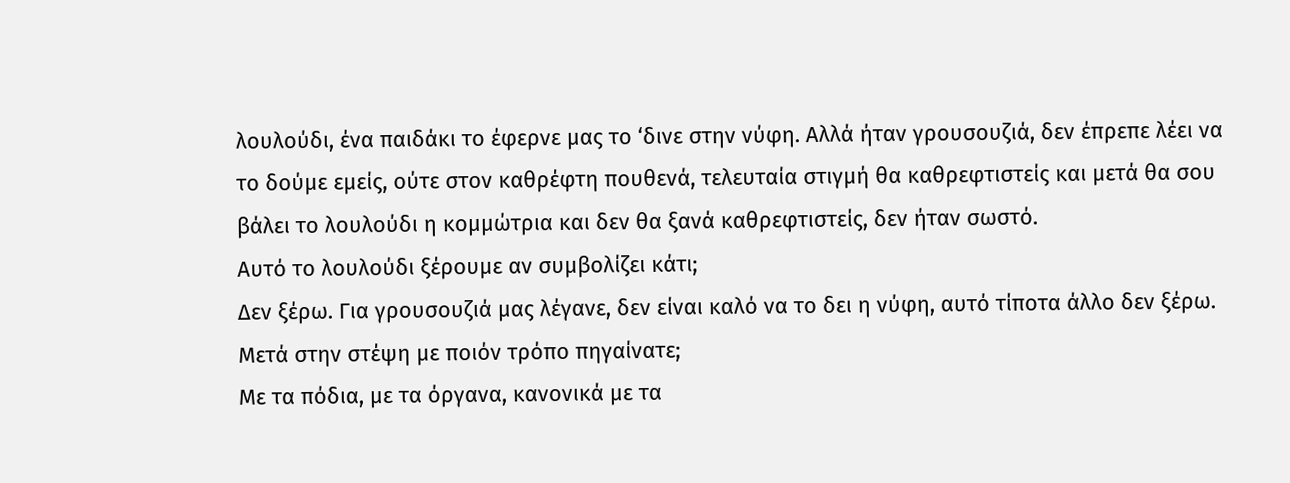λουλούδι, ένα παιδάκι το έφερνε μας το ‘δινε στην νύφη. Αλλά ήταν γρουσουζιά, δεν έπρεπε λέει να το δούμε εμείς, ούτε στον καθρέφτη πουθενά, τελευταία στιγμή θα καθρεφτιστείς και μετά θα σου βάλει το λουλούδι η κομμώτρια και δεν θα ξανά καθρεφτιστείς, δεν ήταν σωστό.
Αυτό το λουλούδι ξέρουμε αν συμβολίζει κάτι;
Δεν ξέρω. Για γρουσουζιά μας λέγανε, δεν είναι καλό να το δει η νύφη, αυτό τίποτα άλλο δεν ξέρω.
Μετά στην στέψη με ποιόν τρόπο πηγαίνατε;
Με τα πόδια, με τα όργανα, κανονικά με τα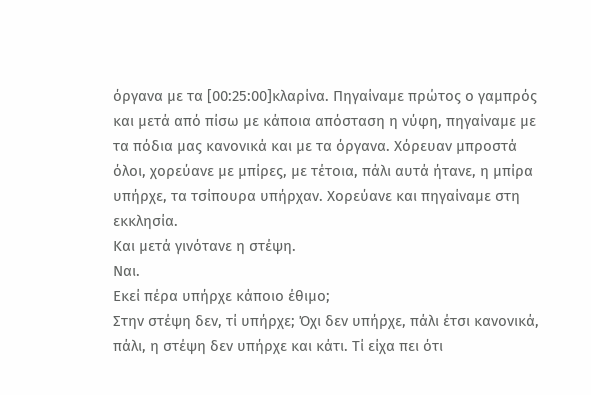όργανα με τα [00:25:00]κλαρίνα. Πηγαίναμε πρώτος ο γαμπρός και μετά από πίσω με κάποια απόσταση η νύφη, πηγαίναμε με τα πόδια μας κανονικά και με τα όργανα. Χόρευαν μπροστά όλοι, χορεύανε με μπίρες, με τέτοια, πάλι αυτά ήτανε, η μπίρα υπήρχε, τα τσίπουρα υπήρχαν. Χορεύανε και πηγαίναμε στη εκκλησία.
Και μετά γινότανε η στέψη.
Ναι.
Εκεί πέρα υπήρχε κάποιο έθιμο;
Στην στέψη δεν, τί υπήρχε; Όχι δεν υπήρχε, πάλι έτσι κανονικά, πάλι, η στέψη δεν υπήρχε και κάτι. Τί είχα πει ότι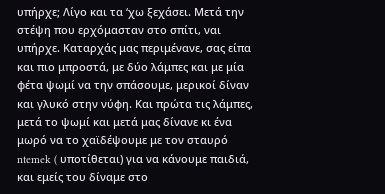υπήρχε; Λίγο και τα ‘χω ξεχάσει. Μετά την στέψη που ερχόμασταν στο σπίτι, ναι υπήρχε. Καταρχάς μας περιμένανε, σας είπα και πιο μπροστά, με δύο λάμπες και με μία φέτα ψωμί να την σπάσουμε, μερικοί δίναν και γλυκό στην νύφη. Και πρώτα τις λάμπες, μετά το ψωμί και μετά μας δίνανε κι ένα μωρό να το χαϊδέψουμε με τον σταυρό ntemek ( υποτίθεται) για να κάνουμε παιδιά, και εμείς του δίναμε στο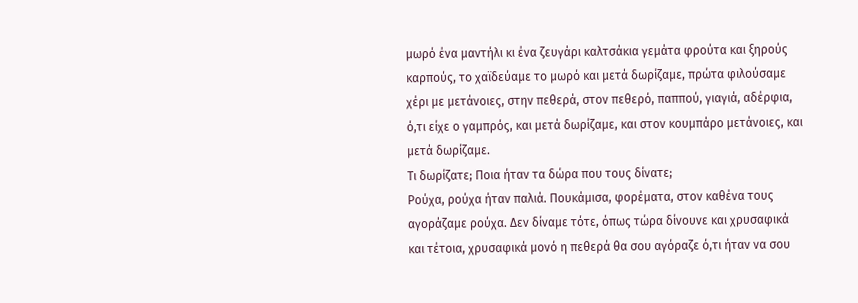μωρό ένα μαντήλι κι ένα ζευγάρι καλτσάκια γεμάτα φρούτα και ξηρούς καρπούς, το χαϊδεύαμε το μωρό και μετά δωρίζαμε, πρώτα φιλούσαμε χέρι με μετάνοιες, στην πεθερά, στον πεθερό, παππού, γιαγιά, αδέρφια, ό,τι είχε ο γαμπρός, και μετά δωρίζαμε, και στον κουμπάρο μετάνοιες, και μετά δωρίζαμε.
Τι δωρίζατε; Ποια ήταν τα δώρα που τους δίνατε;
Ρούχα, ρούχα ήταν παλιά. Πουκάμισα, φορέματα, στον καθένα τους αγοράζαμε ρούχα. Δεν δίναμε τότε, όπως τώρα δίνουνε και χρυσαφικά και τέτοια, χρυσαφικά μονό η πεθερά θα σου αγόραζε ό,τι ήταν να σου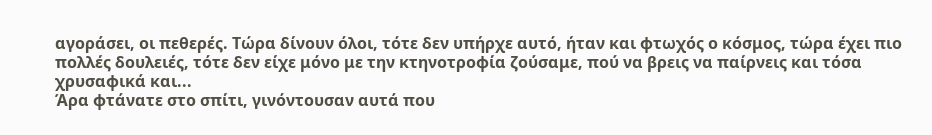αγοράσει, οι πεθερές. Τώρα δίνουν όλοι, τότε δεν υπήρχε αυτό, ήταν και φτωχός ο κόσμος, τώρα έχει πιο πολλές δουλειές, τότε δεν είχε μόνο με την κτηνοτροφία ζούσαμε, πού να βρεις να παίρνεις και τόσα χρυσαφικά και...
Άρα φτάνατε στο σπίτι, γινόντουσαν αυτά που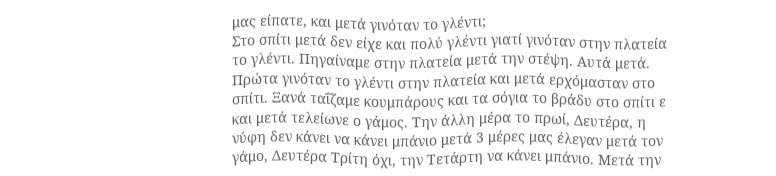μας είπατε, και μετά γινόταν το γλέντι;
Στο σπίτι μετά δεν είχε και πολύ γλέντι γιατί γινόταν στην πλατεία το γλέντι. Πηγαίναμε στην πλατεία μετά την στέψη. Αυτά μετά. Πρώτα γινόταν το γλέντι στην πλατεία και μετά ερχόμασταν στο σπίτι. Ξανά ταΐζαμε κουμπάρους και τα σόγια το βράδυ στο σπίτι ε και μετά τελείωνε ο γάμος. Την άλλη μέρα το πρωί, Δευτέρα, η νύφη δεν κάνει να κάνει μπάνιο μετά 3 μέρες μας έλεγαν μετά τον γάμο, Δευτέρα Τρίτη όχι, την Τετάρτη να κάνει μπάνιο. Μετά την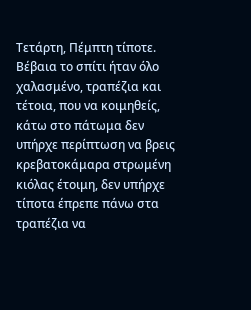Τετάρτη, Πέμπτη τίποτε. Βέβαια το σπίτι ήταν όλο χαλασμένο, τραπέζια και τέτοια, που να κοιμηθείς, κάτω στο πάτωμα δεν υπήρχε περίπτωση να βρεις κρεβατοκάμαρα στρωμένη κιόλας έτοιμη, δεν υπήρχε τίποτα έπρεπε πάνω στα τραπέζια να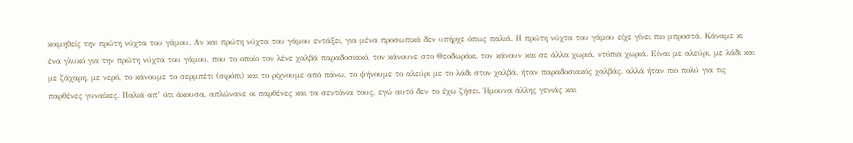κοιμηθείς την πρώτη νύχτα του γάμου. Αν και πρώτη νύχτα του γάμου εντάξει, για μένα προσωπικά δεν υπήρχε όπως παλιά. Η πρώτη νύχτα του γάμου είχε γίνει πιο μπροστά. Κάναμε κι ένα γλυκό για την πρώτη νύχτα του γάμου, που το οποίο τον λένε χαλβά παραδοσιακό, τον κάνουνε στο Θεοδωράκι, τον κάνουν και σε άλλα χωριά, ντόπια χωριά. Είναι με αλεύρι, με λάδι και με ζάχαρη, με νερό, το κάνουμε το σερμπέτι (σιρόπι) και το ρίχνουμε από πάνω, το ψήνουμε το αλεύρι με το λάδι στον χαλβά, ήταν παραδοσιακός χαλβάς, αλλά ήταν πιο πολύ για τις παρθένες γυναίκες. Παλιά απ’ ότι άκουσα, απλώνανε οι παρθένες και τα σεντόνια τους, εγώ αυτό δεν το έχω ζήσει. Ήμουνα άλλης γενιάς και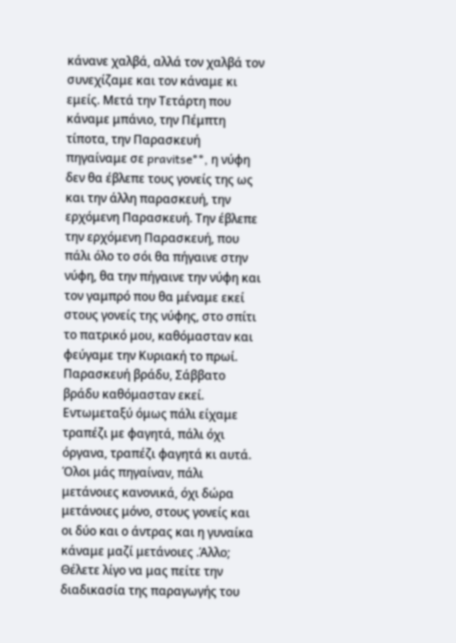κάνανε χαλβά, αλλά τον χαλβά τον συνεχίζαμε και τον κάναμε κι εμείς. Μετά την Τετάρτη που κάναμε μπάνιο, την Πέμπτη τίποτα, την Παρασκευή πηγαίναμε σε pravitse**, η νύφη δεν θα έβλεπε τους γονείς της ως και την άλλη παρασκευή, την ερχόμενη Παρασκευή. Την έβλεπε την ερχόμενη Παρασκευή, που πάλι όλο το σόι θα πήγαινε στην νύφη, θα την πήγαινε την νύφη και τον γαμπρό που θα μέναμε εκεί στους γονείς της νύφης, στο σπίτι το πατρικό μου, καθόμασταν και φεύγαμε την Κυριακή το πρωί. Παρασκευή βράδυ, Σάββατο βράδυ καθόμασταν εκεί. Εντωμεταξύ όμως πάλι είχαμε τραπέζι με φαγητά, πάλι όχι όργανα, τραπέζι φαγητά κι αυτά. Όλοι μάς πηγαίναν, πάλι μετάνοιες κανονικά, όχι δώρα μετάνοιες μόνο, στους γονείς και οι δύο και ο άντρας και η γυναίκα κάναμε μαζί μετάνοιες .Άλλο;
Θέλετε λίγο να μας πείτε την διαδικασία της παραγωγής του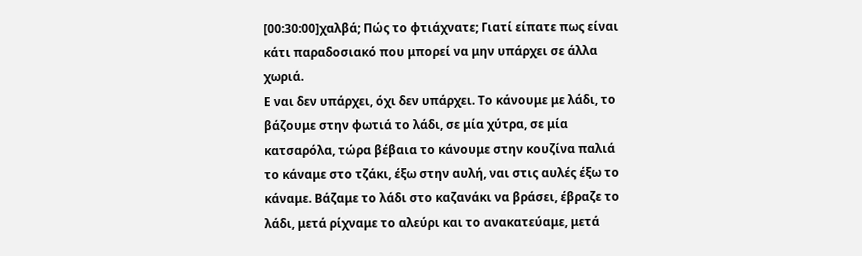[00:30:00]χαλβά; Πώς το φτιάχνατε; Γιατί είπατε πως είναι κάτι παραδοσιακό που μπορεί να μην υπάρχει σε άλλα χωριά.
Ε ναι δεν υπάρχει, όχι δεν υπάρχει. Το κάνουμε με λάδι, το βάζουμε στην φωτιά το λάδι, σε μία χύτρα, σε μία κατσαρόλα, τώρα βέβαια το κάνουμε στην κουζίνα παλιά το κάναμε στο τζάκι, έξω στην αυλή, ναι στις αυλές έξω το κάναμε. Βάζαμε το λάδι στο καζανάκι να βράσει, έβραζε το λάδι, μετά ρίχναμε το αλεύρι και το ανακατεύαμε, μετά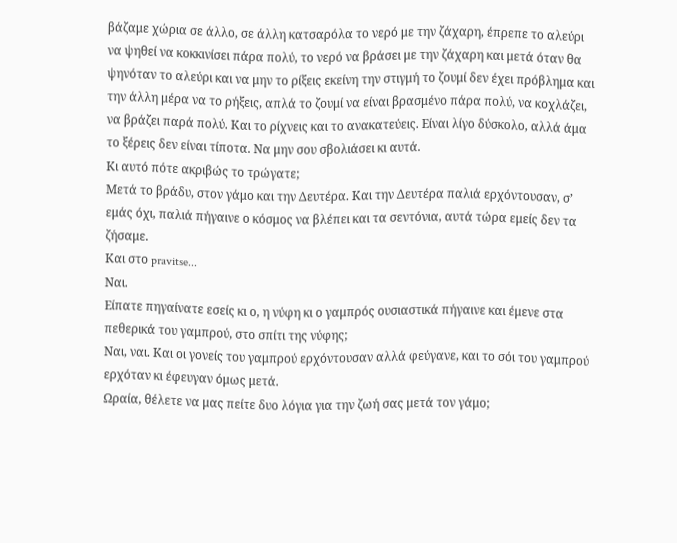βάζαμε χώρια σε άλλο, σε άλλη κατσαρόλα το νερό με την ζάχαρη, έπρεπε το αλεύρι να ψηθεί να κοκκινίσει πάρα πολύ, το νερό να βράσει με την ζάχαρη και μετά όταν θα ψηνόταν το αλεύρι και να μην το ρίξεις εκείνη την στιγμή το ζουμί δεν έχει πρόβλημα και την άλλη μέρα να το ρήξεις, απλά το ζουμί να είναι βρασμένο πάρα πολύ, να κοχλάζει, να βράζει παρά πολύ. Και το ρίχνεις και το ανακατεύεις. Είναι λίγο δύσκολο, αλλά άμα το ξέρεις δεν είναι τίποτα. Να μην σου σβολιάσει κι αυτά.
Κι αυτό πότε ακριβώς το τρώγατε;
Μετά το βράδυ, στον γάμο και την Δευτέρα. Και την Δευτέρα παλιά ερχόντουσαν, σ’ εμάς όχι, παλιά πήγαινε ο κόσμος να βλέπει και τα σεντόνια, αυτά τώρα εμείς δεν τα ζήσαμε.
Και στο pravitse...
Ναι.
Είπατε πηγαίνατε εσείς κι ο, η νύφη κι ο γαμπρός ουσιαστικά πήγαινε και έμενε στα πεθερικά του γαμπρού, στο σπίτι της νύφης;
Ναι, ναι. Και οι γονείς του γαμπρού ερχόντουσαν αλλά φεύγανε, και το σόι του γαμπρού ερχόταν κι έφευγαν όμως μετά.
Ωραία, θέλετε να μας πείτε δυο λόγια για την ζωή σας μετά τον γάμο;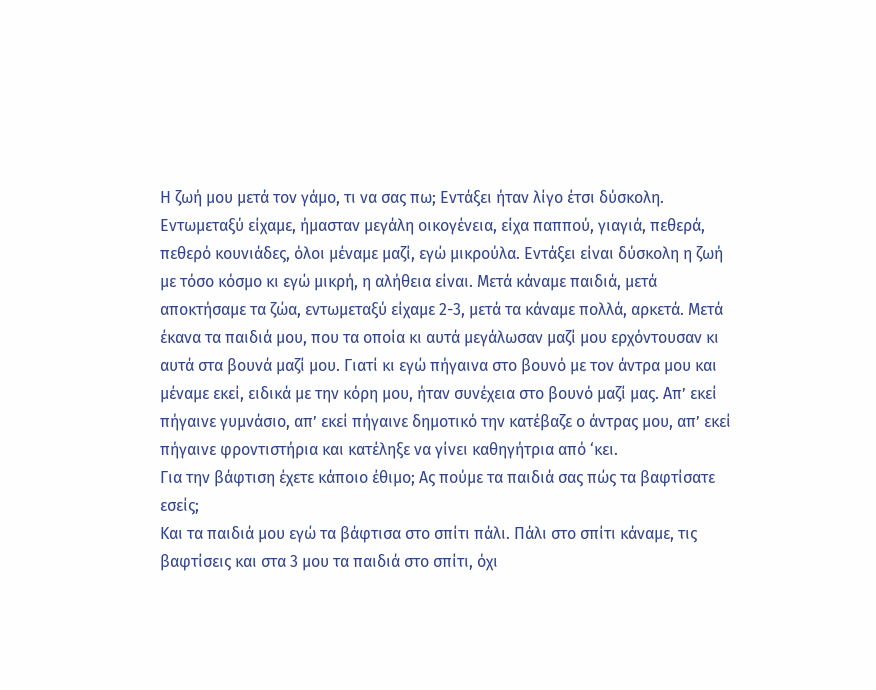Η ζωή μου μετά τον γάμο, τι να σας πω; Εντάξει ήταν λίγο έτσι δύσκολη. Εντωμεταξύ είχαμε, ήμασταν μεγάλη οικογένεια, είχα παππού, γιαγιά, πεθερά, πεθερό κουνιάδες, όλοι μέναμε μαζί, εγώ μικρούλα. Εντάξει είναι δύσκολη η ζωή με τόσο κόσμο κι εγώ μικρή, η αλήθεια είναι. Μετά κάναμε παιδιά, μετά αποκτήσαμε τα ζώα, εντωμεταξύ είχαμε 2-3, μετά τα κάναμε πολλά, αρκετά. Μετά έκανα τα παιδιά μου, που τα οποία κι αυτά μεγάλωσαν μαζί μου ερχόντουσαν κι αυτά στα βουνά μαζί μου. Γιατί κι εγώ πήγαινα στο βουνό με τον άντρα μου και μέναμε εκεί, ειδικά με την κόρη μου, ήταν συνέχεια στο βουνό μαζί μας. Απ’ εκεί πήγαινε γυμνάσιο, απ’ εκεί πήγαινε δημοτικό την κατέβαζε ο άντρας μου, απ’ εκεί πήγαινε φροντιστήρια και κατέληξε να γίνει καθηγήτρια από ‘κει.
Για την βάφτιση έχετε κάποιο έθιμο; Ας πούμε τα παιδιά σας πώς τα βαφτίσατε εσείς;
Και τα παιδιά μου εγώ τα βάφτισα στο σπίτι πάλι. Πάλι στο σπίτι κάναμε, τις βαφτίσεις και στα 3 μου τα παιδιά στο σπίτι, όχι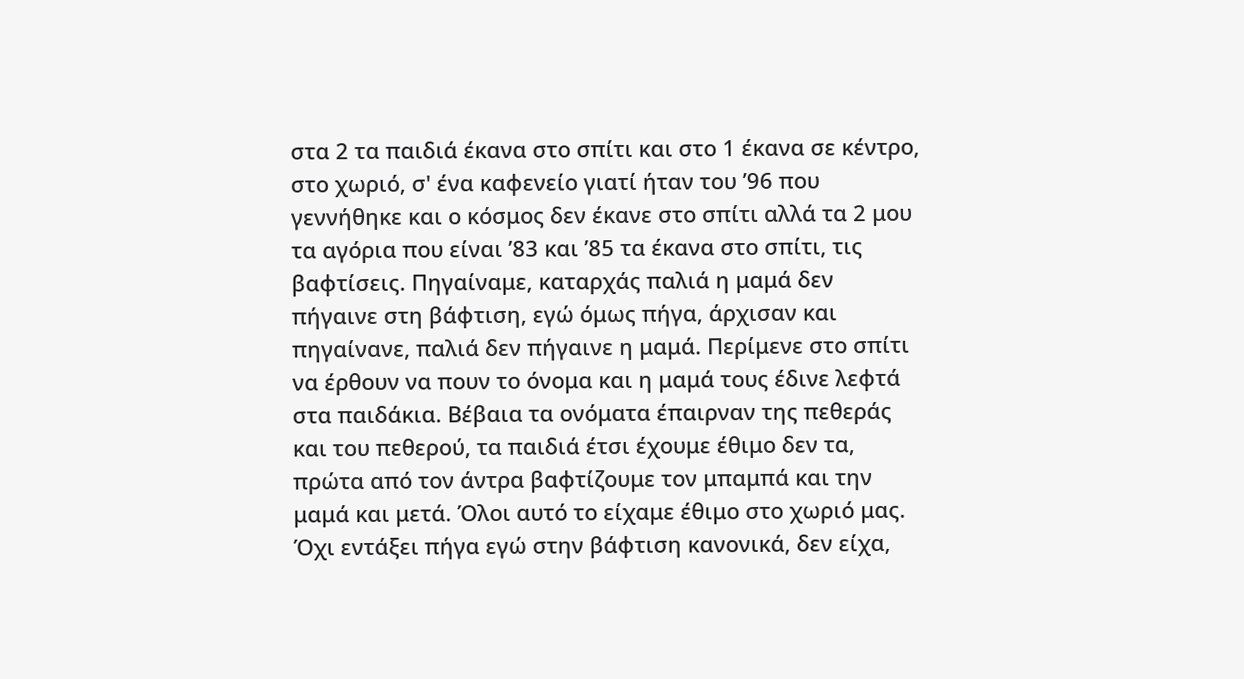στα 2 τα παιδιά έκανα στο σπίτι και στο 1 έκανα σε κέντρο, στο χωριό, σ' ένα καφενείο γιατί ήταν του ’96 που γεννήθηκε και ο κόσμος δεν έκανε στο σπίτι αλλά τα 2 μου τα αγόρια που είναι ’83 και ’85 τα έκανα στο σπίτι, τις βαφτίσεις. Πηγαίναμε, καταρχάς παλιά η μαμά δεν πήγαινε στη βάφτιση, εγώ όμως πήγα, άρχισαν και πηγαίνανε, παλιά δεν πήγαινε η μαμά. Περίμενε στο σπίτι να έρθουν να πουν το όνομα και η μαμά τους έδινε λεφτά στα παιδάκια. Βέβαια τα ονόματα έπαιρναν της πεθεράς και του πεθερού, τα παιδιά έτσι έχουμε έθιμο δεν τα, πρώτα από τον άντρα βαφτίζουμε τον μπαμπά και την μαμά και μετά. Όλοι αυτό το είχαμε έθιμο στο χωριό μας. Όχι εντάξει πήγα εγώ στην βάφτιση κανονικά, δεν είχα,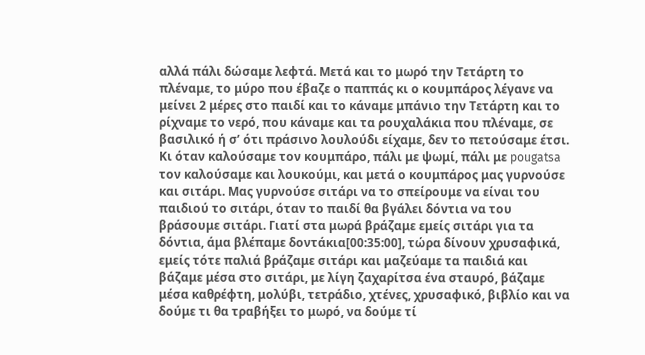αλλά πάλι δώσαμε λεφτά. Μετά και το μωρό την Τετάρτη το πλέναμε, το μύρο που έβαζε ο παππάς κι ο κουμπάρος λέγανε να μείνει 2 μέρες στο παιδί και το κάναμε μπάνιο την Τετάρτη και το ρίχναμε το νερό, που κάναμε και τα ρουχαλάκια που πλέναμε, σε βασιλικό ή σ’ ότι πράσινο λουλούδι είχαμε, δεν το πετούσαμε έτσι. Κι όταν καλούσαμε τον κουμπάρο, πάλι με ψωμί, πάλι με pougatsa τον καλούσαμε και λουκούμι, και μετά ο κουμπάρος μας γυρνούσε και σιτάρι. Μας γυρνούσε σιτάρι να το σπείρουμε να είναι του παιδιού το σιτάρι, όταν το παιδί θα βγάλει δόντια να του βράσουμε σιτάρι. Γιατί στα μωρά βράζαμε εμείς σιτάρι για τα δόντια, άμα βλέπαμε δοντάκια[00:35:00], τώρα δίνουν χρυσαφικά, εμείς τότε παλιά βράζαμε σιτάρι και μαζεύαμε τα παιδιά και βάζαμε μέσα στο σιτάρι, με λίγη ζαχαρίτσα ένα σταυρό, βάζαμε μέσα καθρέφτη, μολύβι, τετράδιο, χτένες, χρυσαφικό, βιβλίο και να δούμε τι θα τραβήξει το μωρό, να δούμε τί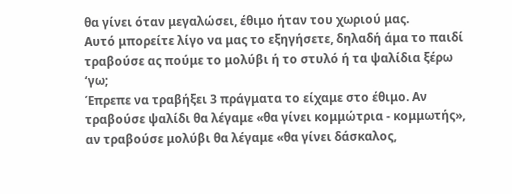θα γίνει όταν μεγαλώσει, έθιμο ήταν του χωριού μας.
Αυτό μπορείτε λίγο να μας το εξηγήσετε, δηλαδή άμα το παιδί τραβούσε ας πούμε το μολύβι ή το στυλό ή τα ψαλίδια ξέρω ‘γω;
Έπρεπε να τραβήξει 3 πράγματα το είχαμε στο έθιμο. Αν τραβούσε ψαλίδι θα λέγαμε «θα γίνει κομμώτρια - κομμωτής», αν τραβούσε μολύβι θα λέγαμε «θα γίνει δάσκαλος,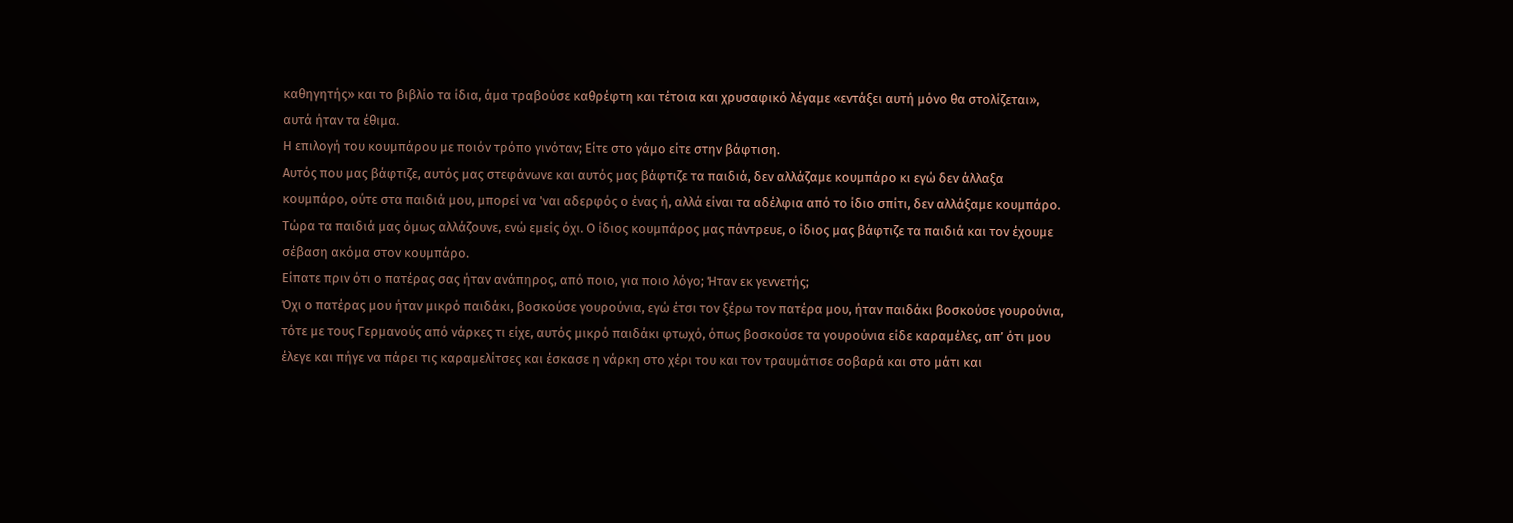καθηγητής» και το βιβλίο τα ίδια, άμα τραβούσε καθρέφτη και τέτοια και χρυσαφικό λέγαμε «εντάξει αυτή μόνο θα στολίζεται», αυτά ήταν τα έθιμα.
Η επιλογή του κουμπάρου με ποιόν τρόπο γινόταν; Είτε στο γάμο είτε στην βάφτιση.
Αυτός που μας βάφτιζε, αυτός μας στεφάνωνε και αυτός μας βάφτιζε τα παιδιά, δεν αλλάζαμε κουμπάρο κι εγώ δεν άλλαξα κουμπάρο, ούτε στα παιδιά μου, μπορεί να 'ναι αδερφός ο ένας ή, αλλά είναι τα αδέλφια από το ίδιο σπίτι, δεν αλλάξαμε κουμπάρο. Τώρα τα παιδιά μας όμως αλλάζουνε, ενώ εμείς όχι. Ο ίδιος κουμπάρος μας πάντρευε, ο ίδιος μας βάφτιζε τα παιδιά και τον έχουμε σέβαση ακόμα στον κουμπάρο.
Είπατε πριν ότι ο πατέρας σας ήταν ανάπηρος, από ποιο, για ποιο λόγο; Ήταν εκ γεννετής;
Όχι ο πατέρας μου ήταν μικρό παιδάκι, βοσκούσε γουρούνια, εγώ έτσι τον ξέρω τον πατέρα μου, ήταν παιδάκι βοσκούσε γουρούνια, τότε με τους Γερμανούς από νάρκες τι είχε, αυτός μικρό παιδάκι φτωχό, όπως βοσκούσε τα γουρούνια είδε καραμέλες, απ’ ότι μου έλεγε και πήγε να πάρει τις καραμελίτσες και έσκασε η νάρκη στο χέρι του και τον τραυμάτισε σοβαρά και στο μάτι και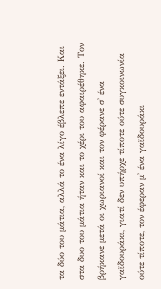τα δύο του μάτια, αλλά το ένα λίγο έβλεπε εντάξει. Και στα δυο του μάτια ήταν και το χέρι του αφαιρέθηκε. Τον βρήκανε μετά οι χωριανοί και τον φέρανε σ' ένα γαϊδουράκι, γιατί δεν υπήρχε τίποτε ούτε συγκοινωνία ούτε τίποτε, τον έφεραν μ' ένα γαϊδουράκι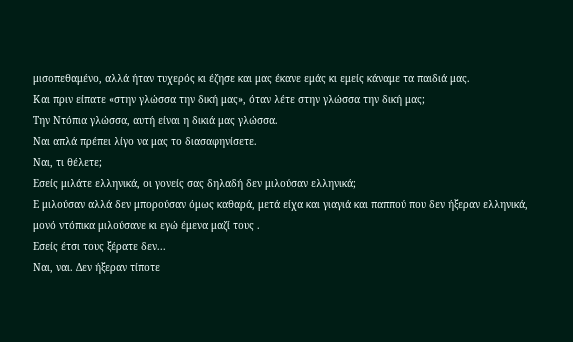μισοπεθαμένο, αλλά ήταν τυχερός κι έζησε και μας έκανε εμάς κι εμείς κάναμε τα παιδιά μας.
Και πριν είπατε «στην γλώσσα την δική μας», όταν λέτε στην γλώσσα την δική μας;
Την Ντόπια γλώσσα, αυτή είναι η δικιά μας γλώσσα.
Ναι απλά πρέπει λίγο να μας το διασαφηνίσετε.
Ναι, τι θέλετε;
Εσείς μιλάτε ελληνικά, οι γονείς σας δηλαδή δεν μιλούσαν ελληνικά;
Ε μιλούσαν αλλά δεν μπορούσαν όμως καθαρά, μετά είχα και γιαγιά και παππού που δεν ήξεραν ελληνικά, μονό ντόπικα μιλούσανε κι εγώ έμενα μαζί τους .
Εσείς έτσι τους ξέρατε δεν...
Ναι, ναι. Δεν ήξεραν τίποτε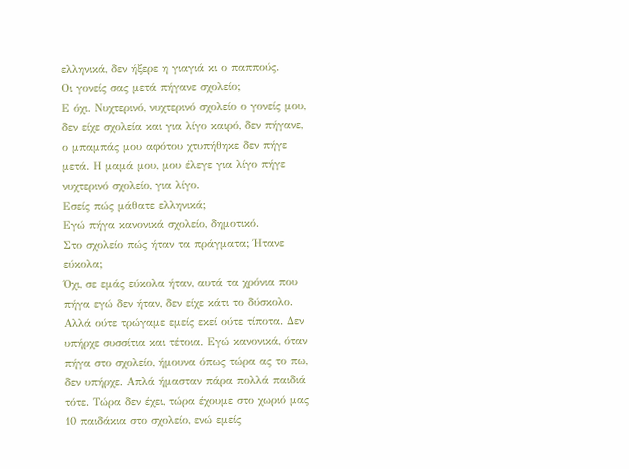ελληνικά, δεν ήξερε η γιαγιά κι ο παππούς.
Οι γονείς σας μετά πήγανε σχολείο;
Ε όχι. Νυχτερινό, νυχτερινό σχολείο ο γονείς μου, δεν είχε σχολεία και για λίγο καιρό, δεν πήγανε, ο μπαμπάς μου αφότου χτυπήθηκε δεν πήγε μετά. Η μαμά μου, μου έλεγε για λίγο πήγε νυχτερινό σχολείο, για λίγο.
Εσείς πώς μάθατε ελληνικά;
Εγώ πήγα κανονικά σχολείο, δημοτικό.
Στο σχολείο πώς ήταν τα πράγματα; Ήτανε εύκολα;
Όχι, σε εμάς εύκολα ήταν, αυτά τα χρόνια που πήγα εγώ δεν ήταν, δεν είχε κάτι το δύσκολο. Αλλά ούτε τρώγαμε εμείς εκεί ούτε τίποτα. Δεν υπήρχε συσσίτια και τέτοια. Εγώ κανονικά, όταν πήγα στο σχολείο, ήμουνα όπως τώρα ας το πω, δεν υπήρχε. Απλά ήμασταν πάρα πολλά παιδιά τότε. Τώρα δεν έχει, τώρα έχουμε στο χωριό μας 10 παιδάκια στο σχολείο, ενώ εμείς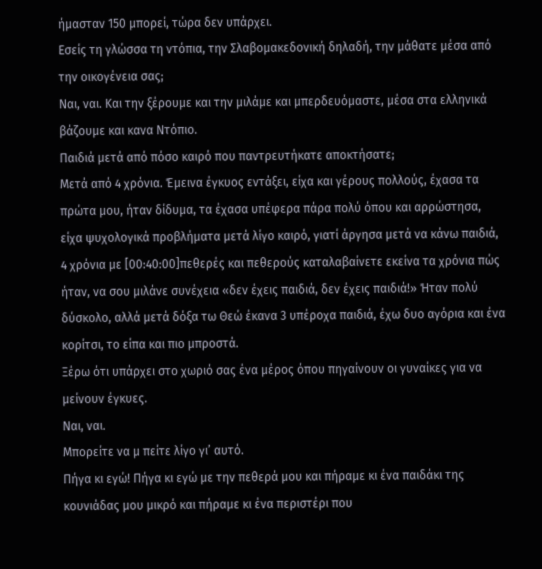ήμασταν 150 μπορεί, τώρα δεν υπάρχει.
Εσείς τη γλώσσα τη ντόπια, την Σλαβομακεδονική δηλαδή, την μάθατε μέσα από την οικογένεια σας;
Ναι, ναι. Και την ξέρουμε και την μιλάμε και μπερδευόμαστε, μέσα στα ελληνικά βάζουμε και κανα Ντόπιο.
Παιδιά μετά από πόσο καιρό που παντρευτήκατε αποκτήσατε;
Μετά από 4 χρόνια. Έμεινα έγκυος εντάξει, είχα και γέρους πολλούς, έχασα τα πρώτα μου, ήταν δίδυμα, τα έχασα υπέφερα πάρα πολύ όπου και αρρώστησα, είχα ψυχολογικά προβλήματα μετά λίγο καιρό, γιατί άργησα μετά να κάνω παιδιά, 4 χρόνια με [00:40:00]πεθερές και πεθερούς καταλαβαίνετε εκείνα τα χρόνια πώς ήταν, να σου μιλάνε συνέχεια «δεν έχεις παιδιά, δεν έχεις παιδιά!» Ήταν πολύ δύσκολο, αλλά μετά δόξα τω Θεώ έκανα 3 υπέροχα παιδιά, έχω δυο αγόρια και ένα κορίτσι, το είπα και πιο μπροστά.
Ξέρω ότι υπάρχει στο χωριό σας ένα μέρος όπου πηγαίνουν οι γυναίκες για να μείνουν έγκυες.
Ναι, ναι.
Μπορείτε να μ πείτε λίγο γι’ αυτό.
Πήγα κι εγώ! Πήγα κι εγώ με την πεθερά μου και πήραμε κι ένα παιδάκι της κουνιάδας μου μικρό και πήραμε κι ένα περιστέρι που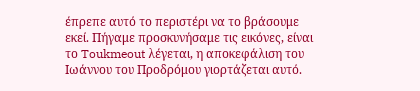έπρεπε αυτό το περιστέρι να το βράσουμε εκεί. Πήγαμε προσκυνήσαμε τις εικόνες, είναι το Toukmeout λέγεται, η αποκεφάλιση του Ιωάννου του Προδρόμου γιορτάζεται αυτό.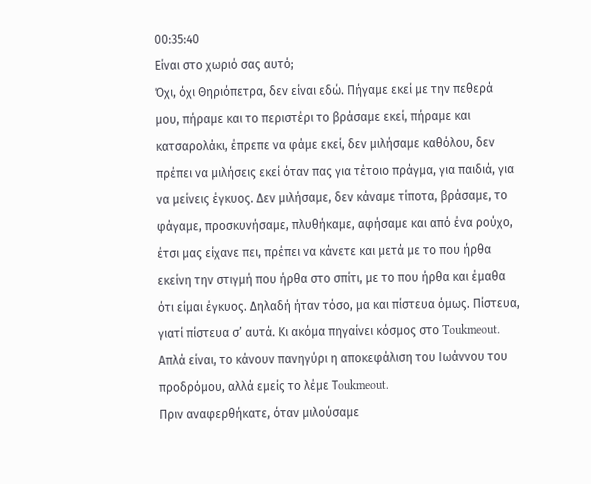00:35:40
Είναι στο χωριό σας αυτό;
Όχι, όχι Θηριόπετρα, δεν είναι εδώ. Πήγαμε εκεί με την πεθερά μου, πήραμε και το περιστέρι το βράσαμε εκεί, πήραμε και κατσαρολάκι, έπρεπε να φάμε εκεί, δεν μιλήσαμε καθόλου, δεν πρέπει να μιλήσεις εκεί όταν πας για τέτοιο πράγμα, για παιδιά, για να μείνεις έγκυος. Δεν μιλήσαμε, δεν κάναμε τίποτα, βράσαμε, το φάγαμε, προσκυνήσαμε, πλυθήκαμε, αφήσαμε και από ένα ρούχο, έτσι μας είχανε πει, πρέπει να κάνετε και μετά με το που ήρθα εκείνη την στιγμή που ήρθα στο σπίτι, με το που ήρθα και έμαθα ότι είμαι έγκυος. Δηλαδή ήταν τόσο, μα και πίστευα όμως. Πίστευα, γιατί πίστευα σ’ αυτά. Κι ακόμα πηγαίνει κόσμος στο Toukmeout. Απλά είναι, το κάνουν πανηγύρι η αποκεφάλιση του Ιωάννου του προδρόμου, αλλά εμείς το λέμε Τoukmeout.
Πριν αναφερθήκατε, όταν μιλούσαμε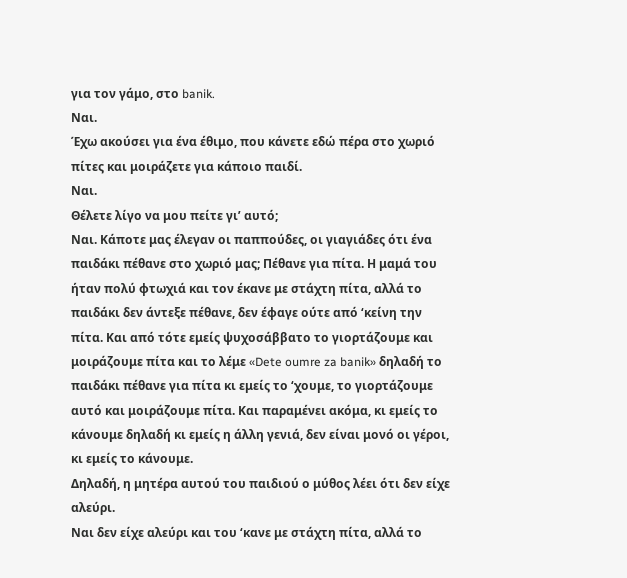για τον γάμο, στο banik.
Ναι.
Έχω ακούσει για ένα έθιμο, που κάνετε εδώ πέρα στο χωριό πίτες και μοιράζετε για κάποιο παιδί.
Ναι.
Θέλετε λίγο να μου πείτε γι’ αυτό;
Ναι. Κάποτε μας έλεγαν οι παππούδες, οι γιαγιάδες ότι ένα παιδάκι πέθανε στο χωριό μας; Πέθανε για πίτα. Η μαμά του ήταν πολύ φτωχιά και τον έκανε με στάχτη πίτα, αλλά το παιδάκι δεν άντεξε πέθανε, δεν έφαγε ούτε από ‘κείνη την πίτα. Και από τότε εμείς ψυχοσάββατο το γιορτάζουμε και μοιράζουμε πίτα και το λέμε «Dete oumre za banik» δηλαδή το παιδάκι πέθανε για πίτα κι εμείς το ‘χουμε, το γιορτάζουμε αυτό και μοιράζουμε πίτα. Και παραμένει ακόμα, κι εμείς το κάνουμε δηλαδή κι εμείς η άλλη γενιά, δεν είναι μονό οι γέροι, κι εμείς το κάνουμε.
Δηλαδή, η μητέρα αυτού του παιδιού ο μύθος λέει ότι δεν είχε αλεύρι.
Ναι δεν είχε αλεύρι και του ‘κανε με στάχτη πίτα, αλλά το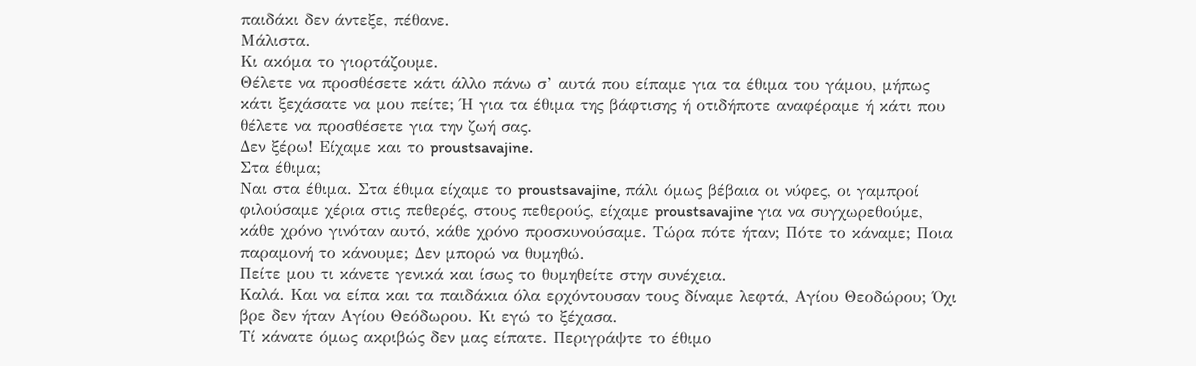παιδάκι δεν άντεξε, πέθανε.
Μάλιστα.
Κι ακόμα το γιορτάζουμε.
Θέλετε να προσθέσετε κάτι άλλο πάνω σ’ αυτά που είπαμε για τα έθιμα του γάμου, μήπως κάτι ξεχάσατε να μου πείτε; Ή για τα έθιμα της βάφτισης ή οτιδήποτε αναφέραμε ή κάτι που θέλετε να προσθέσετε για την ζωή σας.
Δεν ξέρω! Είχαμε και το proustsavajine.
Στα έθιμα;
Ναι στα έθιμα. Στα έθιμα είχαμε το proustsavajine, πάλι όμως βέβαια οι νύφες, οι γαμπροί φιλούσαμε χέρια στις πεθερές, στους πεθερούς, είχαμε proustsavajine για να συγχωρεθούμε, κάθε χρόνο γινόταν αυτό, κάθε χρόνο προσκυνούσαμε. Τώρα πότε ήταν; Πότε το κάναμε; Ποια παραμονή το κάνουμε; Δεν μπορώ να θυμηθώ.
Πείτε μου τι κάνετε γενικά και ίσως το θυμηθείτε στην συνέχεια.
Καλά. Και να είπα και τα παιδάκια όλα ερχόντουσαν τους δίναμε λεφτά, Αγίου Θεοδώρου; Όχι βρε δεν ήταν Αγίου Θεόδωρου. Κι εγώ το ξέχασα.
Τί κάνατε όμως ακριβώς δεν μας είπατε. Περιγράψτε το έθιμο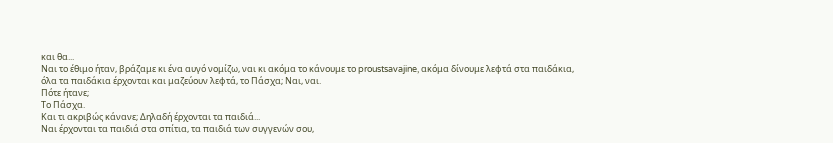και θα...
Ναι το έθιμο ήταν, βράζαμε κι ένα αυγό νομίζω, ναι κι ακόμα το κάνουμε το proustsavajine, ακόμα δίνουμε λεφτά στα παιδάκια, όλα τα παιδάκια έρχονται και μαζεύουν λεφτά, το Πάσχα; Ναι, ναι.
Πότε ήτανε;
Το Πάσχα.
Και τι ακριβώς κάνανε; Δηλαδή έρχονται τα παιδιά...
Ναι έρχονται τα παιδιά στα σπίτια, τα παιδιά των συγγενών σου,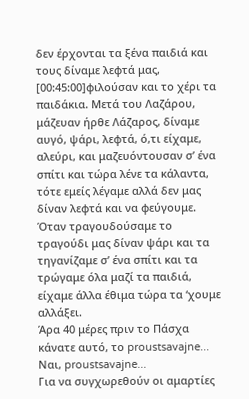δεν έρχονται τα ξένα παιδιά και τους δίναμε λεφτά μας, [00:45:00]φιλούσαν και το χέρι τα παιδάκια. Μετά του Λαζάρου, μάζευαν ήρθε Λάζαρος, δίναμε αυγό, ψάρι, λεφτά, ό,τι είχαμε, αλεύρι, και μαζευόντουσαν σ’ ένα σπίτι και τώρα λένε τα κάλαντα, τότε εμείς λέγαμε αλλά δεν μας δίναν λεφτά και να φεύγουμε. Όταν τραγουδούσαμε το τραγούδι μας δίναν ψάρι και τα τηγανίζαμε σ’ ένα σπίτι και τα τρώγαμε όλα μαζί τα παιδιά, είχαμε άλλα έθιμα τώρα τα ‘χουμε αλλάξει.
Άρα 40 μέρες πριν το Πάσχα κάνατε αυτό, το proustsavajne...
Ναι, proustsavajne...
Για να συγχωρεθούν οι αμαρτίες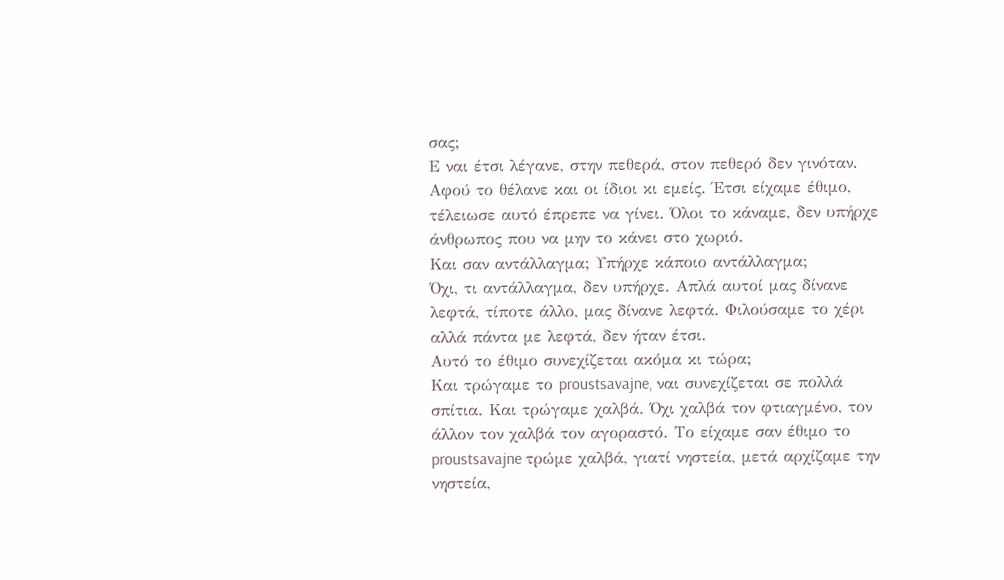σας;
Ε ναι έτσι λέγανε, στην πεθερά, στον πεθερό δεν γινόταν. Αφού το θέλανε και οι ίδιοι κι εμείς. Έτσι είχαμε έθιμο, τέλειωσε αυτό έπρεπε να γίνει. Όλοι το κάναμε, δεν υπήρχε άνθρωπος που να μην το κάνει στο χωριό.
Και σαν αντάλλαγμα; Υπήρχε κάποιο αντάλλαγμα;
Όχι, τι αντάλλαγμα, δεν υπήρχε. Απλά αυτοί μας δίνανε λεφτά, τίποτε άλλο, μας δίνανε λεφτά. Φιλούσαμε το χέρι αλλά πάντα με λεφτά, δεν ήταν έτσι.
Αυτό το έθιμο συνεχίζεται ακόμα κι τώρα;
Και τρώγαμε το proustsavajne, ναι συνεχίζεται σε πολλά σπίτια. Και τρώγαμε χαλβά. Όχι χαλβά τον φτιαγμένο, τον άλλον τον χαλβά τον αγοραστό. Το είχαμε σαν έθιμο το proustsavajne τρώμε χαλβά, γιατί νηστεία, μετά αρχίζαμε την νηστεία,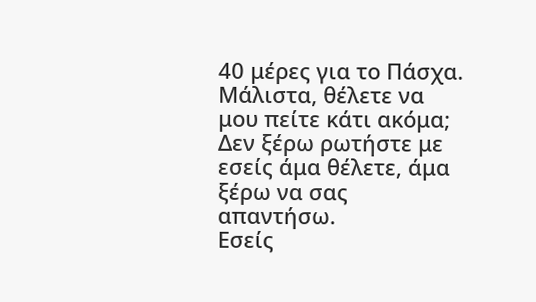40 μέρες για το Πάσχα.
Μάλιστα, θέλετε να μου πείτε κάτι ακόμα;
Δεν ξέρω ρωτήστε με εσείς άμα θέλετε, άμα ξέρω να σας απαντήσω.
Εσείς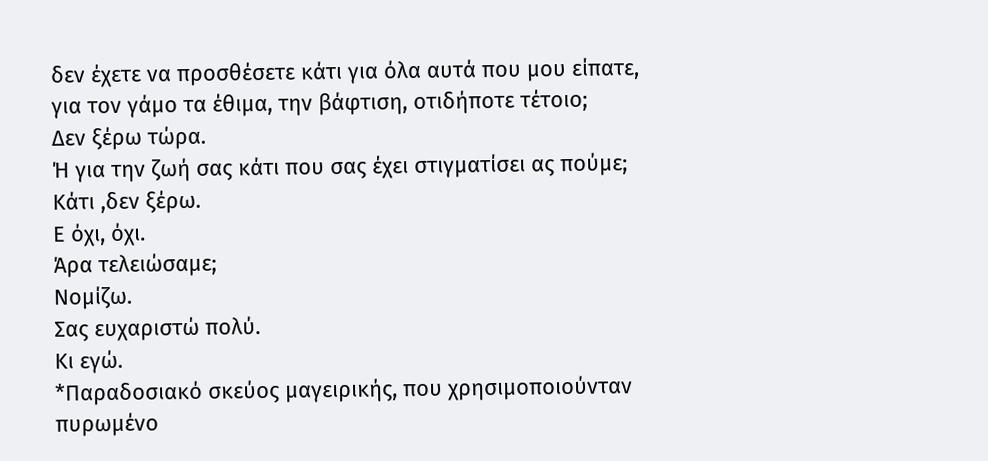δεν έχετε να προσθέσετε κάτι για όλα αυτά που μου είπατε, για τον γάμο τα έθιμα, την βάφτιση, οτιδήποτε τέτοιο;
Δεν ξέρω τώρα.
Ή για την ζωή σας κάτι που σας έχει στιγματίσει ας πούμε; Κάτι ,δεν ξέρω.
Ε όχι, όχι.
Άρα τελειώσαμε;
Νομίζω.
Σας ευχαριστώ πολύ.
Κι εγώ.
*Παραδοσιακό σκεύος μαγειρικής, που χρησιμοποιούνταν πυρωμένο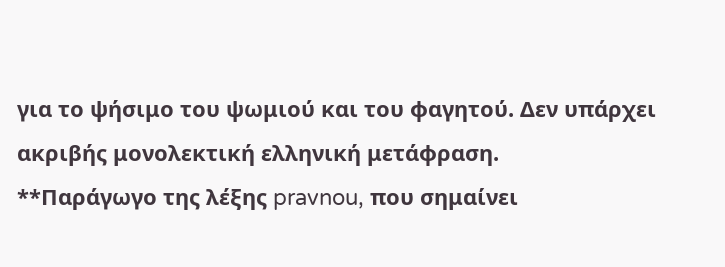για το ψήσιμο του ψωμιού και του φαγητού. Δεν υπάρχει ακριβής μονολεκτική ελληνική μετάφραση.
**Παράγωγο της λέξης pravnou, που σημαίνει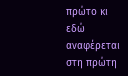πρώτο κι εδώ αναφέρεται στη πρώτη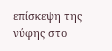επίσκεψη της νύφης στο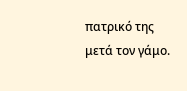πατρικό της μετά τον γάμο.